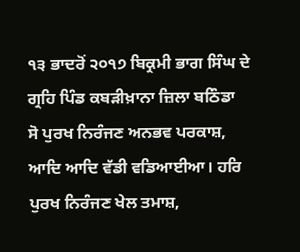੧੩ ਭਾਦਰੋਂ ੨੦੧੭ ਬਿਕ੍ਰਮੀ ਭਾਗ ਸਿੰਘ ਦੇ ਗ੍ਰਹਿ ਪਿੰਡ ਕਬੜੀਖ਼ਾਨਾ ਜ਼ਿਲਾ ਬਠਿੰਡਾ
ਸੋ ਪੁਰਖ ਨਿਰੰਜਣ ਅਨਭਵ ਪਰਕਾਸ਼, ਆਦਿ ਆਦਿ ਵੱਡੀ ਵਡਿਆਈਆ। ਹਰਿ ਪੁਰਖ ਨਿਰੰਜਣ ਖੇਲ ਤਮਾਸ਼,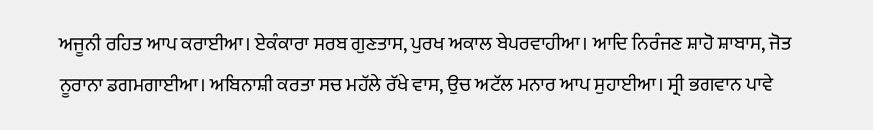ਅਜੂਨੀ ਰਹਿਤ ਆਪ ਕਰਾਈਆ। ਏਕੰਕਾਰਾ ਸਰਬ ਗੁਣਤਾਸ, ਪੁਰਖ ਅਕਾਲ ਬੇਪਰਵਾਹੀਆ। ਆਦਿ ਨਿਰੰਜਣ ਸ਼ਾਹੋ ਸ਼ਾਬਾਸ, ਜੋਤ ਨੂਰਾਨਾ ਡਗਮਗਾਈਆ। ਅਬਿਨਾਸ਼ੀ ਕਰਤਾ ਸਚ ਮਹੱਲੇ ਰੱਖੇ ਵਾਸ, ਉਚ ਅਟੱਲ ਮਨਾਰ ਆਪ ਸੁਹਾਈਆ। ਸ੍ਰੀ ਭਗਵਾਨ ਪਾਵੇ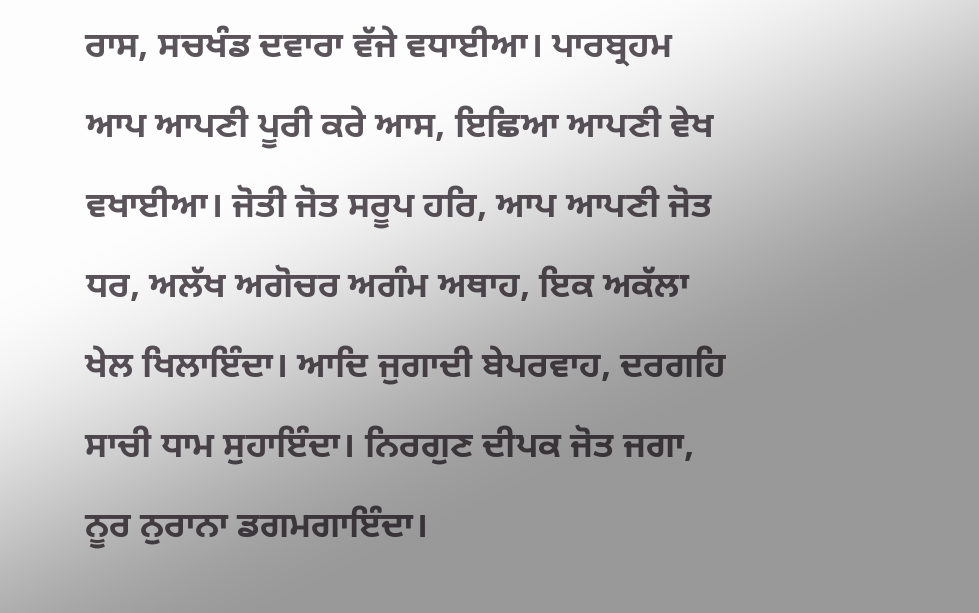ਰਾਸ, ਸਚਖੰਡ ਦਵਾਰਾ ਵੱਜੇ ਵਧਾਈਆ। ਪਾਰਬ੍ਰਹਮ ਆਪ ਆਪਣੀ ਪੂਰੀ ਕਰੇ ਆਸ, ਇਛਿਆ ਆਪਣੀ ਵੇਖ ਵਖਾਈਆ। ਜੋਤੀ ਜੋਤ ਸਰੂਪ ਹਰਿ, ਆਪ ਆਪਣੀ ਜੋਤ ਧਰ, ਅਲੱਖ ਅਗੋਚਰ ਅਗੰਮ ਅਥਾਹ, ਇਕ ਅਕੱਲਾ ਖੇਲ ਖਿਲਾਇੰਦਾ। ਆਦਿ ਜੁਗਾਦੀ ਬੇਪਰਵਾਹ, ਦਰਗਹਿ ਸਾਚੀ ਧਾਮ ਸੁਹਾਇੰਦਾ। ਨਿਰਗੁਣ ਦੀਪਕ ਜੋਤ ਜਗਾ, ਨੂਰ ਨੁਰਾਨਾ ਡਗਮਗਾਇੰਦਾ।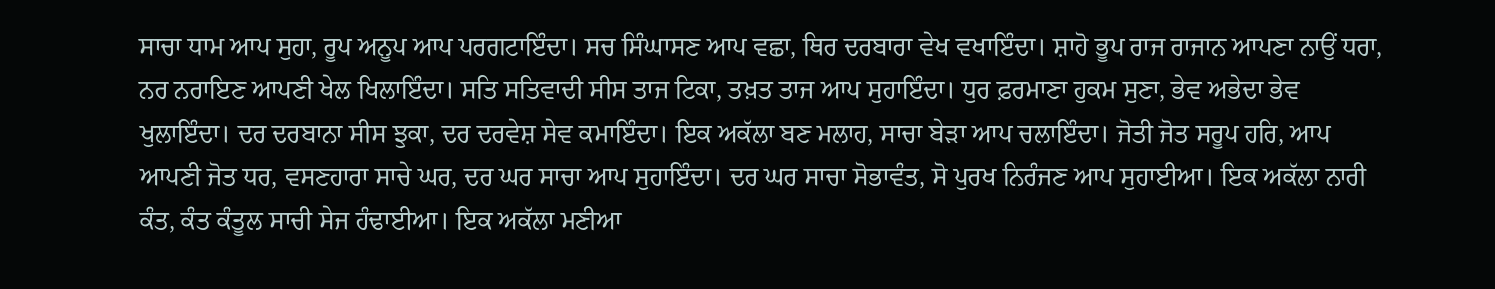ਸਾਚਾ ਧਾਮ ਆਪ ਸੁਹਾ, ਰੂਪ ਅਨੂਪ ਆਪ ਪਰਗਟਾਇੰਦਾ। ਸਚ ਸਿੰਘਾਸਣ ਆਪ ਵਛਾ, ਥਿਰ ਦਰਬਾਰਾ ਵੇਖ ਵਖਾਇੰਦਾ। ਸ਼ਾਹੋ ਭੂਪ ਰਾਜ ਰਾਜਾਨ ਆਪਣਾ ਨਾਉਂ ਧਰਾ, ਨਰ ਨਰਾਇਣ ਆਪਣੀ ਖੇਲ ਖਿਲਾਇੰਦਾ। ਸਤਿ ਸਤਿਵਾਦੀ ਸੀਸ ਤਾਜ ਟਿਕਾ, ਤਖ਼ਤ ਤਾਜ ਆਪ ਸੁਹਾਇੰਦਾ। ਧੁਰ ਫ਼ਰਮਾਣਾ ਹੁਕਮ ਸੁਣਾ, ਭੇਵ ਅਭੇਦਾ ਭੇਵ ਖੁਲਾਇੰਦਾ। ਦਰ ਦਰਬਾਨਾ ਸੀਸ ਝੁਕਾ, ਦਰ ਦਰਵੇਸ਼ ਸੇਵ ਕਮਾਇੰਦਾ। ਇਕ ਅਕੱਲਾ ਬਣ ਮਲਾਹ, ਸਾਚਾ ਬੇੜਾ ਆਪ ਚਲਾਇੰਦਾ। ਜੋਤੀ ਜੋਤ ਸਰੂਪ ਹਰਿ, ਆਪ ਆਪਣੀ ਜੋਤ ਧਰ, ਵਸਣਹਾਰਾ ਸਾਚੇ ਘਰ, ਦਰ ਘਰ ਸਾਚਾ ਆਪ ਸੁਹਾਇੰਦਾ। ਦਰ ਘਰ ਸਾਚਾ ਸੋਭਾਵੰਤ, ਸੋ ਪੁਰਖ ਨਿਰੰਜਣ ਆਪ ਸੁਹਾਈਆ। ਇਕ ਅਕੱਲਾ ਨਾਰੀ ਕੰਤ, ਕੰਤ ਕੰਤੂਲ ਸਾਚੀ ਸੇਜ ਹੰਢਾਈਆ। ਇਕ ਅਕੱਲਾ ਮਣੀਆ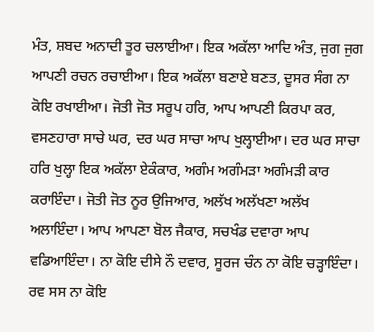ਮੰਤ, ਸ਼ਬਦ ਅਨਾਦੀ ਤੂਰ ਚਲਾਈਆ। ਇਕ ਅਕੱਲਾ ਆਦਿ ਅੰਤ, ਜੁਗ ਜੁਗ ਆਪਣੀ ਰਚਨ ਰਚਾਈਆ। ਇਕ ਅਕੱਲਾ ਬਣਾਏ ਬਣਤ, ਦੂਸਰ ਸੰਗ ਨਾ ਕੋਇ ਰਖਾਈਆ। ਜੋਤੀ ਜੋਤ ਸਰੂਪ ਹਰਿ, ਆਪ ਆਪਣੀ ਕਿਰਪਾ ਕਰ, ਵਸਣਹਾਰਾ ਸਾਚੇ ਘਰ, ਦਰ ਘਰ ਸਾਚਾ ਆਪ ਖੁਲ੍ਹਾਈਆ। ਦਰ ਘਰ ਸਾਚਾ ਹਰਿ ਖੁਲ੍ਹਾ ਇਕ ਅਕੱਲਾ ਏਕੰਕਾਰ, ਅਗੰਮ ਅਗੰਮੜਾ ਅਗੰਮੜੀ ਕਾਰ ਕਰਾਇੰਦਾ। ਜੋਤੀ ਜੋਤ ਨੂਰ ਉਜਿਆਰ, ਅਲੱਖ ਅਲੱਖਣਾ ਅਲੱਖ ਅਲਾਇੰਦਾ। ਆਪ ਆਪਣਾ ਬੋਲ ਜੈਕਾਰ, ਸਚਖੰਡ ਦਵਾਰਾ ਆਪ ਵਡਿਆਇੰਦਾ। ਨਾ ਕੋਇ ਦੀਸੇ ਨੌ ਦਵਾਰ, ਸੂਰਜ ਚੰਨ ਨਾ ਕੋਇ ਚੜ੍ਹਾਇੰਦਾ। ਰਵ ਸਸ ਨਾ ਕੋਇ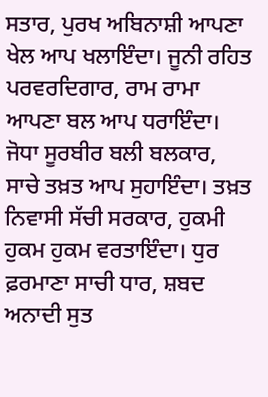ਸਤਾਰ, ਪੁਰਖ ਅਬਿਨਾਸ਼ੀ ਆਪਣਾ ਖੇਲ ਆਪ ਖਲਾਇੰਦਾ। ਜੂਨੀ ਰਹਿਤ ਪਰਵਰਦਿਗਾਰ, ਰਾਮ ਰਾਮਾ ਆਪਣਾ ਬਲ ਆਪ ਧਰਾਇੰਦਾ। ਜੋਧਾ ਸੂਰਬੀਰ ਬਲੀ ਬਲਕਾਰ, ਸਾਚੇ ਤਖ਼ਤ ਆਪ ਸੁਹਾਇੰਦਾ। ਤਖ਼ਤ ਨਿਵਾਸੀ ਸੱਚੀ ਸਰਕਾਰ, ਹੁਕਮੀ ਹੁਕਮ ਹੁਕਮ ਵਰਤਾਇੰਦਾ। ਧੁਰ ਫ਼ਰਮਾਣਾ ਸਾਚੀ ਧਾਰ, ਸ਼ਬਦ ਅਨਾਦੀ ਸੁਤ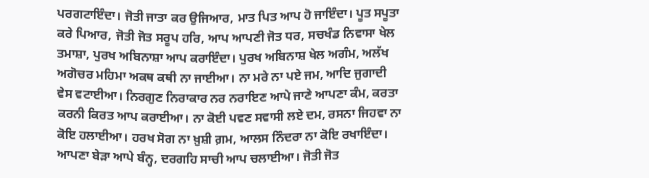ਪਰਗਟਾਇੰਦਾ। ਜੋਤੀ ਜਾਤਾ ਕਰ ਉਜਿਆਰ, ਮਾਤ ਪਿਤ ਆਪ ਹੋ ਜਾਇੰਦਾ। ਪੂਤ ਸਪੂਤਾ ਕਰੇ ਪਿਆਰ, ਜੋਤੀ ਜੋਤ ਸਰੂਪ ਹਰਿ, ਆਪ ਆਪਣੀ ਜੋਤ ਧਰ, ਸਚਖੰਡ ਨਿਵਾਸਾ ਖੇਲ ਤਮਾਸ਼ਾ, ਪੁਰਖ ਅਬਿਨਾਸ਼ਾ ਆਪ ਕਰਾਇੰਦਾ। ਪੁਰਖ ਅਬਿਨਾਸ਼ ਖੇਲ ਅਗੰਮ, ਅਲੱਖ ਅਗੋਚਰ ਮਹਿਮਾ ਅਕਥ ਕਥੀ ਨਾ ਜਾਈਆ। ਨਾ ਮਰੇ ਨਾ ਪਏ ਜਮ, ਆਦਿ ਜੁਗਾਦੀ ਵੇਸ ਵਟਾਈਆ। ਨਿਰਗੁਣ ਨਿਰਾਕਾਰ ਨਰ ਨਰਾਇਣ ਆਪੇ ਜਾਣੇ ਆਪਣਾ ਕੰਮ, ਕਰਤਾ ਕਰਨੀ ਕਿਰਤ ਆਪ ਕਰਾਈਆ। ਨਾ ਕੋਈ ਪਵਣ ਸਵਾਸੀ ਲਏ ਦਮ, ਰਸਨਾ ਜਿਹਵਾ ਨਾ ਕੋਇ ਹਲਾਈਆ। ਹਰਖ ਸੋਗ ਨਾ ਖ਼ੁਸ਼ੀ ਗ਼ਮ, ਆਲਸ ਨਿੰਦਰਾ ਨਾ ਕੋਇ ਰਖਾਇੰਦਾ। ਆਪਣਾ ਬੇੜਾ ਆਪੇ ਬੰਨ੍ਹ, ਦਰਗਹਿ ਸਾਚੀ ਆਪ ਚਲਾਈਆ। ਜੋਤੀ ਜੋਤ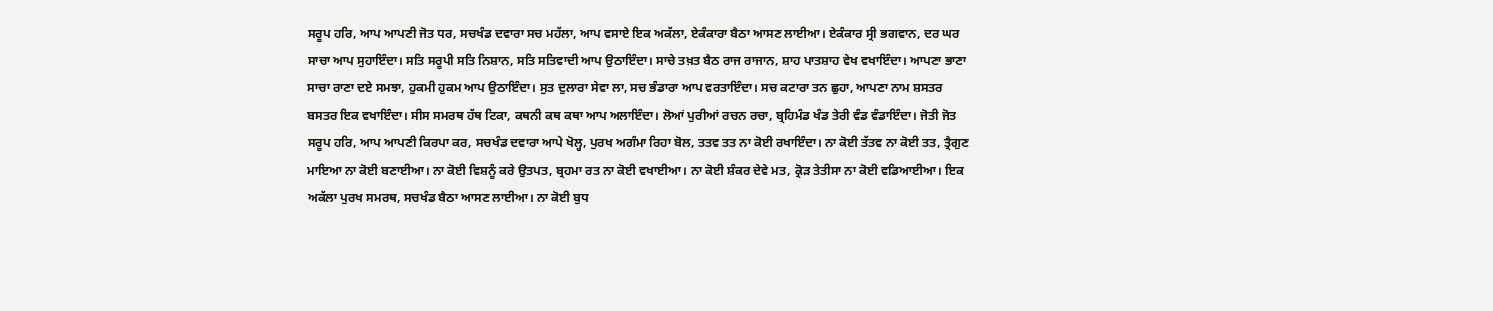ਸਰੂਪ ਹਰਿ, ਆਪ ਆਪਣੀ ਜੋਤ ਧਰ, ਸਚਖੰਡ ਦਵਾਰਾ ਸਚ ਮਹੱਲਾ, ਆਪ ਵਸਾਏ ਇਕ ਅਕੱਲਾ, ਏਕੰਕਾਰਾ ਬੈਠਾ ਆਸਣ ਲਾਈਆ। ਏਕੰਕਾਰ ਸ੍ਰੀ ਭਗਵਾਨ, ਦਰ ਘਰ ਸਾਚਾ ਆਪ ਸੁਹਾਇੰਦਾ। ਸਤਿ ਸਰੂਪੀ ਸਤਿ ਨਿਸ਼ਾਨ, ਸਤਿ ਸਤਿਵਾਦੀ ਆਪ ਉਠਾਇੰਦਾ। ਸਾਚੇ ਤਖ਼ਤ ਬੈਠ ਰਾਜ ਰਾਜਾਨ, ਸ਼ਾਹ ਪਾਤਸ਼ਾਹ ਵੇਖ ਵਖਾਇੰਦਾ। ਆਪਣਾ ਭਾਣਾ ਸਾਚਾ ਰਾਣਾ ਦਏ ਸਮਝਾ, ਹੁਕਮੀ ਹੁਕਮ ਆਪ ਉਠਾਇੰਦਾ। ਸੁਤ ਦੁਲਾਰਾ ਸੇਵਾ ਲਾ, ਸਚ ਭੰਡਾਰਾ ਆਪ ਵਰਤਾਇੰਦਾ। ਸਚ ਕਟਾਰਾ ਤਨ ਛੁਹਾ, ਆਪਣਾ ਨਾਮ ਸ਼ਸਤਰ ਬਸਤਰ ਇਕ ਵਖਾਇੰਦਾ। ਸੀਸ ਸਮਰਥ ਹੱਥ ਟਿਕਾ, ਕਥਨੀ ਕਥ ਕਥਾ ਆਪ ਅਲਾਇੰਦਾ। ਲੋਆਂ ਪੁਰੀਆਂ ਰਚਨ ਰਚਾ, ਬ੍ਰਹਿਮੰਡ ਖੰਡ ਤੇਰੀ ਵੰਡ ਵੰਡਾਇੰਦਾ। ਜੋਤੀ ਜੋਤ ਸਰੂਪ ਹਰਿ, ਆਪ ਆਪਣੀ ਕਿਰਪਾ ਕਰ, ਸਚਖੰਡ ਦਵਾਰਾ ਆਪੇ ਖੋਲ੍ਹ, ਪੁਰਖ ਅਗੰਮਾ ਰਿਹਾ ਬੋਲ, ਤਤਵ ਤਤ ਨਾ ਕੋਈ ਰਖਾਇੰਦਾ। ਨਾ ਕੋਈ ਤੱਤਵ ਨਾ ਕੋਈ ਤਤ, ਤ੍ਰੈਗੁਣ ਮਾਇਆ ਨਾ ਕੋਈ ਬਣਾਈਆ। ਨਾ ਕੋਈ ਵਿਸ਼ਨੂੰ ਕਰੇ ਉਤਪਤ, ਬ੍ਰਹਮਾ ਰਤ ਨਾ ਕੋਈ ਵਖਾਈਆ। ਨਾ ਕੋਈ ਸ਼ੰਕਰ ਦੇਵੇ ਮਤ, ਕ੍ਰੋੜ ਤੇਤੀਸਾ ਨਾ ਕੋਈ ਵਡਿਆਈਆ। ਇਕ ਅਕੱਲਾ ਪੁਰਖ ਸਮਰਥ, ਸਚਖੰਡ ਬੈਠਾ ਆਸਣ ਲਾਈਆ। ਨਾ ਕੋਈ ਬੁਧ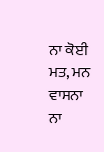ਨਾ ਕੋਈ ਮਤ, ਮਨ ਵਾਸਨਾ ਨਾ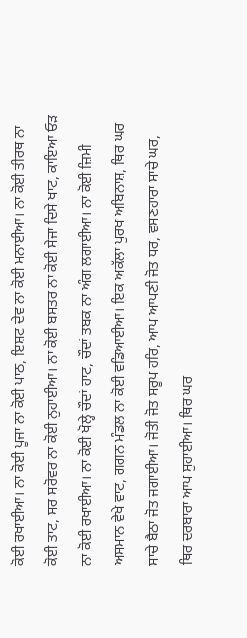ਕੋਈ ਰਖਾਈਆ। ਨਾ ਕੋਈ ਪੂਜਾ ਨਾ ਕੋਈ ਪਾਠ, ਇਸ਼ਟ ਦੇਵ ਨਾ ਕੋਈ ਮਨਾਈਆ। ਨਾ ਕੋਈ ਤੀਰਥ ਨਾ ਕੋਈ ਤਾਟ, ਸਰ ਸਰੋਵਰ ਨਾ ਕੋਈ ਨੁਹਾਈਆ। ਨਾ ਕੋਈ ਬਸਤਰ ਨਾ ਕੋਈ ਸੇਜਾ ਦਿਸੇ ਖਾਟ, ਕਾਇਆ ਓੜ ਨਾ ਕੋਈ ਰਖਾਈਆ। ਨਾ ਕੋਈ ਖੋਲ੍ਹੇ ਚੌਦਾਂ ਹਾਟ, ਚੌਦਾਂ ਤਬਕ ਨਾ ਅੰਗ ਲਗਾਈਆ। ਨਾ ਕੋਈ ਜ਼ਿਮੀ ਅਸਮਾਨ ਵੇਖੇ ਵਾਟ, ਗਗਨ ਮੰਡਲ ਨਾ ਕੋਈ ਵਡਿਆਈਆ। ਇਕ ਅਕੱਲਾ ਪੁਰਖ ਅਬਿਨਾਸ਼, ਥਿਰ ਘਰ ਸਾਚੇ ਬੈਠਾ ਜੋਤ ਜਗਾਈਆ। ਜੋਤੀ ਜੋਤ ਸਰੂਪ ਹਰਿ, ਆਪ ਆਪਣੀ ਜੋਤ ਧਰ, ਵਸਣਹਾਰਾ ਸਾਚੇ ਘਰ, ਥਿਰ ਦਰਬਾਰਾ ਆਪ ਸੁਹਾਈਆ। ਥਿਰ ਘਰ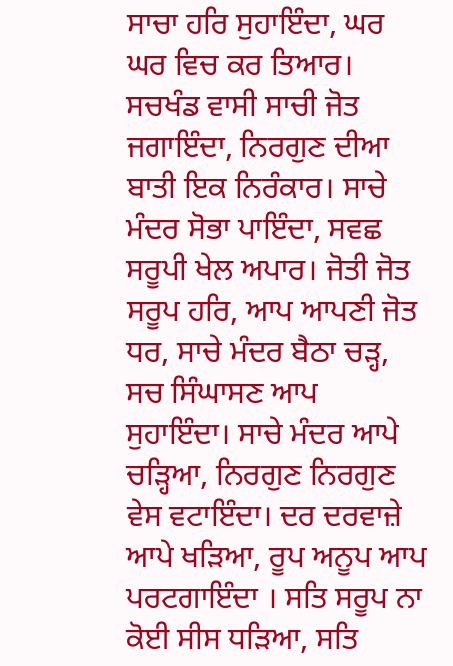ਸਾਚਾ ਹਰਿ ਸੁਹਾਇੰਦਾ, ਘਰ ਘਰ ਵਿਚ ਕਰ ਤਿਆਰ। ਸਚਖੰਡ ਵਾਸੀ ਸਾਚੀ ਜੋਤ ਜਗਾਇੰਦਾ, ਨਿਰਗੁਣ ਦੀਆ ਬਾਤੀ ਇਕ ਨਿਰੰਕਾਰ। ਸਾਚੇ ਮੰਦਰ ਸੋਭਾ ਪਾਇੰਦਾ, ਸਵਛ ਸਰੂਪੀ ਖੇਲ ਅਪਾਰ। ਜੋਤੀ ਜੋਤ ਸਰੂਪ ਹਰਿ, ਆਪ ਆਪਣੀ ਜੋਤ ਧਰ, ਸਾਚੇ ਮੰਦਰ ਬੈਠਾ ਚੜ੍ਹ, ਸਚ ਸਿੰਘਾਸਣ ਆਪ ਸੁਹਾਇੰਦਾ। ਸਾਚੇ ਮੰਦਰ ਆਪੇ ਚੜ੍ਹਿਆ, ਨਿਰਗੁਣ ਨਿਰਗੁਣ ਵੇਸ ਵਟਾਇੰਦਾ। ਦਰ ਦਰਵਾਜ਼ੇ ਆਪੇ ਖੜਿਆ, ਰੂਪ ਅਨੂਪ ਆਪ ਪਰਟਗਾਇੰਦਾ । ਸਤਿ ਸਰੂਪ ਨਾ ਕੋਈ ਸੀਸ ਧੜਿਆ, ਸਤਿ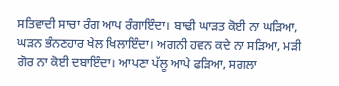ਸਤਿਵਾਦੀ ਸਾਚਾ ਰੰਗ ਆਪ ਰੰਗਾਇੰਦਾ। ਬਾਢੀ ਘਾੜਤ ਕੋਈ ਨਾ ਘੜਿਆ, ਘੜਨ ਭੰਨਣਹਾਰ ਖੇਲ ਖਿਲਾਇੰਦਾ। ਅਗਨੀ ਹਵਨ ਕਦੇ ਨਾ ਸੜਿਆ, ਮੜੀ ਗੋਰ ਨਾ ਕੋਈ ਦਬਾਇੰਦਾ। ਆਪਣਾ ਪੱਲੂ ਆਪੇ ਫੜਿਆ, ਸਗਲਾ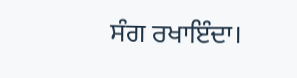ਸੰਗ ਰਖਾਇੰਦਾ।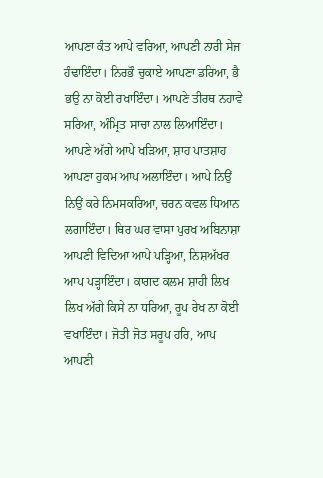ਆਪਣਾ ਕੰਤ ਆਪੇ ਵਰਿਆ, ਆਪਣੀ ਨਾਰੀ ਸੇਜ ਹੰਢਾਇੰਦਾ। ਨਿਰਭੌ ਚੁਕਾਏ ਆਪਣਾ ਡਰਿਆ, ਭੈ ਭਉ ਨਾ ਕੋਈ ਰਖਾਇੰਦਾ। ਆਪਣੇ ਤੀਰਥ ਨਹਾਵੇ ਸਰਿਆ, ਅੰਮ੍ਰਿਤ ਸਾਚਾ ਨਾਲ ਲਿਆਇੰਦਾ। ਆਪਣੇ ਅੱਗੇ ਆਪੇ ਖੜਿਆ, ਸ਼ਾਹ ਪਾਤਸ਼ਾਹ ਆਪਣਾ ਹੁਕਮ ਆਪ ਅਲਾਇੰਦਾ। ਆਪੇ ਨਿਉਂ ਨਿਉਂ ਕਰੇ ਨਿਮਸਕਰਿਆ, ਚਰਨ ਕਵਲ ਧਿਆਨ ਲਗਾਇੰਦਾ। ਥਿਰ ਘਰ ਵਾਸਾ ਪੁਰਖ ਅਬਿਨਾਸ਼ਾ ਆਪਣੀ ਵਿਦਿਆ ਆਪੇ ਪੜ੍ਹਿਆ, ਨਿਸ਼ਅੱਖਰ ਆਪ ਪੜ੍ਹਾਇੰਦਾ। ਕਾਗਦ ਕਲਮ ਸ਼ਾਹੀ ਲਿਖ ਲਿਖ ਅੱਗੇ ਕਿਸੇ ਨਾ ਧਰਿਆ, ਰੂਪ ਰੇਖ ਨਾ ਕੋਈ ਵਖਾਇੰਦਾ। ਜੋਤੀ ਜੋਤ ਸਰੂਪ ਹਰਿ, ਆਪ ਆਪਣੀ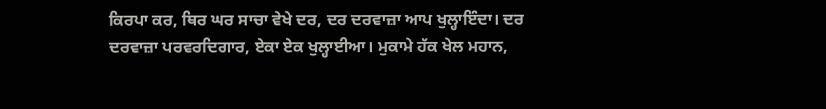ਕਿਰਪਾ ਕਰ, ਥਿਰ ਘਰ ਸਾਚਾ ਵੇਖੇ ਦਰ, ਦਰ ਦਰਵਾਜ਼ਾ ਆਪ ਖੁਲ੍ਹਾਇੰਦਾ। ਦਰ ਦਰਵਾਜ਼ਾ ਪਰਵਰਦਿਗਾਰ, ਏਕਾ ਏਕ ਖੁਲ੍ਹਾਈਆ। ਮੁਕਾਮੇ ਹੱਕ ਖੇਲ ਮਹਾਨ,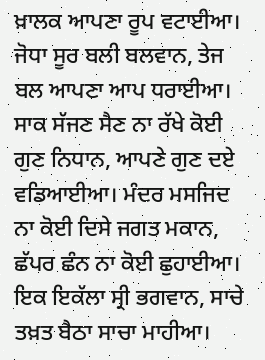ਖ਼ਾਲਕ ਆਪਣਾ ਰੂਪ ਵਟਾਈਆ। ਜੋਧਾ ਸੂਰ ਬਲੀ ਬਲਵਾਨ, ਤੇਜ ਬਲ ਆਪਣਾ ਆਪ ਧਰਾਈਆ। ਸਾਕ ਸੱਜਣ ਸੈਣ ਨਾ ਰੱਖੇ ਕੋਈ ਗੁਣ ਨਿਧਾਨ, ਆਪਣੇ ਗੁਣ ਦਏ ਵਡਿਆਈਆ। ਮੰਦਰ ਮਸਜਿਦ ਨਾ ਕੋਈ ਦਿਸੇ ਜਗਤ ਮਕਾਨ, ਛੱਪਰ ਛੰਨ ਨਾ ਕੋਈ ਛੁਹਾਈਆ। ਇਕ ਇਕੱਲਾ ਸ੍ਰੀ ਭਗਵਾਨ, ਸਾਚੇ ਤਖ਼ਤ ਬੈਠਾ ਸਾਚਾ ਮਾਹੀਆ।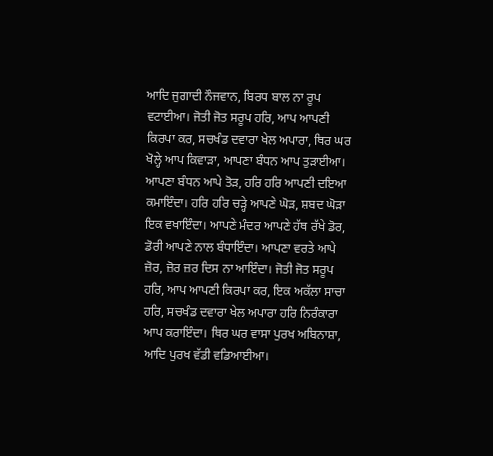ਆਦਿ ਜੁਗਾਦੀ ਨੌਜਵਾਨ, ਬਿਰਧ ਬਾਲ ਨਾ ਰੂਪ ਵਟਾਈਆ। ਜੋਤੀ ਜੋਤ ਸਰੂਪ ਹਰਿ, ਆਪ ਆਪਣੀ ਕਿਰਪਾ ਕਰ, ਸਚਖੰਡ ਦਵਾਰਾ ਖੇਲ ਅਪਾਰਾ, ਥਿਰ ਘਰ ਖੋਲ੍ਹੇ ਆਪ ਕਿਵਾੜਾ, ਆਪਣਾ ਬੰਧਨ ਆਪ ਤੁੜਾਈਆ। ਆਪਣਾ ਬੰਧਨ ਆਪੇ ਤੋੜ, ਹਰਿ ਹਰਿ ਆਪਣੀ ਦਇਆ ਕਮਾਇੰਦਾ। ਹਰਿ ਹਰਿ ਚੜ੍ਹੇ ਆਪਣੇ ਘੋੜ, ਸ਼ਬਦ ਘੋੜਾ ਇਕ ਵਖਾਇੰਦਾ। ਆਪਣੇ ਮੰਦਰ ਆਪਣੇ ਹੱਥ ਰੱਖੇ ਡੋਰ, ਡੋਰੀ ਆਪਣੇ ਨਾਲ ਬੰਧਾਇੰਦਾ। ਆਪਣਾ ਵਰਤੇ ਆਪੇ ਜ਼ੋਰ, ਜ਼ੋਰ ਜ਼ਰ ਦਿਸ ਨਾ ਆਇੰਦਾ। ਜੋਤੀ ਜੋਤ ਸਰੂਪ ਹਰਿ, ਆਪ ਆਪਣੀ ਕਿਰਪਾ ਕਰ, ਇਕ ਅਕੱਲਾ ਸਾਚਾ ਹਰਿ, ਸਚਖੰਡ ਦਵਾਰਾ ਖੇਲ ਅਪਾਰਾ ਹਰਿ ਨਿਰੰਕਾਰਾ ਆਪ ਕਰਾਇੰਦਾ। ਥਿਰ ਘਰ ਵਾਸਾ ਪੁਰਖ ਅਬਿਨਾਸ਼ਾ, ਆਦਿ ਪੁਰਖ ਵੱਡੀ ਵਡਿਆਈਆ।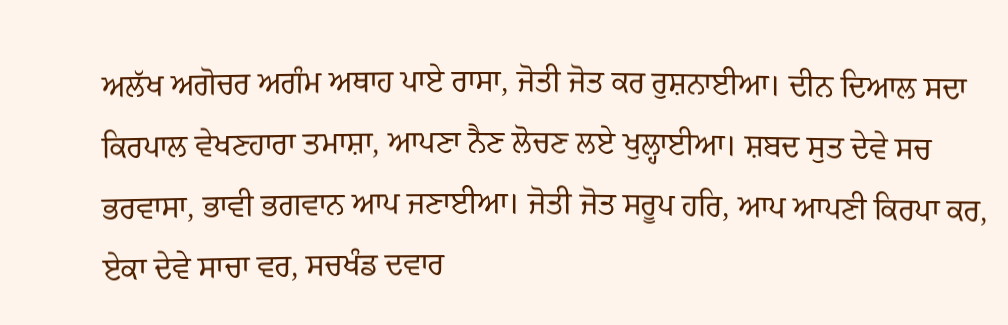ਅਲੱਖ ਅਗੋਚਰ ਅਗੰਮ ਅਥਾਹ ਪਾਏ ਰਾਸਾ, ਜੋਤੀ ਜੋਤ ਕਰ ਰੁਸ਼ਨਾਈਆ। ਦੀਨ ਦਿਆਲ ਸਦਾ ਕਿਰਪਾਲ ਵੇਖਣਹਾਰਾ ਤਮਾਸ਼ਾ, ਆਪਣਾ ਨੈਣ ਲੋਚਣ ਲਏ ਖੁਲ੍ਹਾਈਆ। ਸ਼ਬਦ ਸੁਤ ਦੇਵੇ ਸਚ ਭਰਵਾਸਾ, ਭਾਵੀ ਭਗਵਾਨ ਆਪ ਜਣਾਈਆ। ਜੋਤੀ ਜੋਤ ਸਰੂਪ ਹਰਿ, ਆਪ ਆਪਣੀ ਕਿਰਪਾ ਕਰ, ਏਕਾ ਦੇਵੇ ਸਾਚਾ ਵਰ, ਸਚਖੰਡ ਦਵਾਰ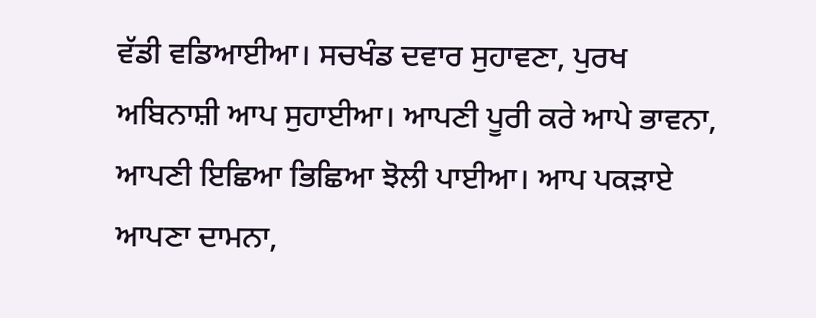ਵੱਡੀ ਵਡਿਆਈਆ। ਸਚਖੰਡ ਦਵਾਰ ਸੁਹਾਵਣਾ, ਪੁਰਖ ਅਬਿਨਾਸ਼ੀ ਆਪ ਸੁਹਾਈਆ। ਆਪਣੀ ਪੂਰੀ ਕਰੇ ਆਪੇ ਭਾਵਨਾ, ਆਪਣੀ ਇਛਿਆ ਭਿਛਿਆ ਝੋਲੀ ਪਾਈਆ। ਆਪ ਪਕੜਾਏ ਆਪਣਾ ਦਾਮਨਾ,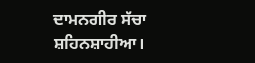ਦਾਮਨਗੀਰ ਸੱਚਾ ਸ਼ਹਿਨਸ਼ਾਹੀਆ।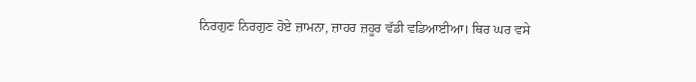ਨਿਰਗੁਣ ਨਿਰਗੁਣ ਹੋਏ ਜ਼ਾਮਨਾ, ਜ਼ਾਹਰ ਜ਼ਹੂਰ ਵੱਡੀ ਵਡਿਆਈਆ। ਥਿਰ ਘਰ ਵਸੇ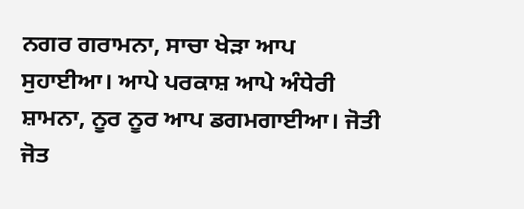ਨਗਰ ਗਰਾਮਨਾ, ਸਾਚਾ ਖੇੜਾ ਆਪ ਸੁਹਾਈਆ। ਆਪੇ ਪਰਕਾਸ਼ ਆਪੇ ਅੰਧੇਰੀ ਸ਼ਾਮਨਾ, ਨੂਰ ਨੂਰ ਆਪ ਡਗਮਗਾਈਆ। ਜੋਤੀ ਜੋਤ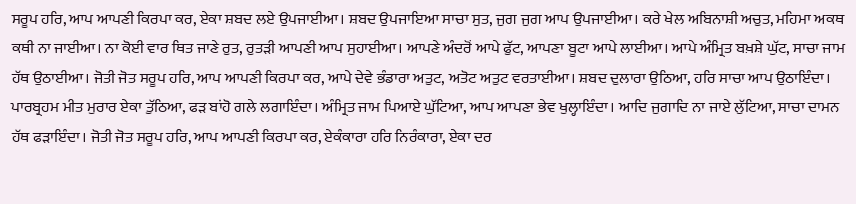ਸਰੂਪ ਹਰਿ, ਆਪ ਆਪਣੀ ਕਿਰਪਾ ਕਰ, ਏਕਾ ਸ਼ਬਦ ਲਏ ਉਪਜਾਈਆ। ਸ਼ਬਦ ਉਪਜਾਇਆ ਸਾਚਾ ਸੁਤ, ਜੁਗ ਜੁਗ ਆਪ ਉਪਜਾਈਆ। ਕਰੇ ਖੇਲ ਅਬਿਨਾਸ਼ੀ ਅਚੁਤ, ਮਹਿਮਾ ਅਕਥ ਕਥੀ ਨਾ ਜਾਈਆ। ਨਾ ਕੋਈ ਵਾਰ ਥਿਤ ਜਾਣੇ ਰੁਤ, ਰੁਤੜੀ ਆਪਣੀ ਆਪ ਸੁਹਾਈਆ। ਆਪਣੇ ਅੰਦਰੋਂ ਆਪੇ ਫੁੱਟ, ਆਪਣਾ ਬੂਟਾ ਆਪੇ ਲਾਈਆ। ਆਪੇ ਅੰਮ੍ਰਿਤ ਬਖ਼ਸ਼ੇ ਘੁੱਟ, ਸਾਚਾ ਜਾਮ ਹੱਥ ਉਠਾਈਆ। ਜੋਤੀ ਜੋਤ ਸਰੂਪ ਹਰਿ, ਆਪ ਆਪਣੀ ਕਿਰਪਾ ਕਰ, ਆਪੇ ਦੇਵੇ ਭੰਡਾਰਾ ਅਤੁਟ, ਅਤੋਟ ਅਤੁਟ ਵਰਤਾਈਆ। ਸ਼ਬਦ ਦੁਲਾਰਾ ਉਠਿਆ, ਹਰਿ ਸਾਚਾ ਆਪ ਉਠਾਇੰਦਾ। ਪਾਰਬ੍ਰਹਮ ਮੀਤ ਮੁਰਾਰ ਏਕਾ ਤੁੱਠਿਆ, ਫੜ ਬਾਂਹੋ ਗਲੇ ਲਗਾਇੰਦਾ। ਅੰਮ੍ਰਿਤ ਜਾਮ ਪਿਆਏ ਘੁੱਟਿਆ, ਆਪ ਆਪਣਾ ਭੇਵ ਖੁਲ੍ਹਾਇੰਦਾ। ਆਦਿ ਜੁਗਾਦਿ ਨਾ ਜਾਏ ਲੁੱਟਿਆ, ਸਾਚਾ ਦਾਮਨ ਹੱਥ ਫੜਾਇੰਦਾ। ਜੋਤੀ ਜੋਤ ਸਰੂਪ ਹਰਿ, ਆਪ ਆਪਣੀ ਕਿਰਪਾ ਕਰ, ਏਕੰਕਾਰਾ ਹਰਿ ਨਿਰੰਕਾਰਾ, ਏਕਾ ਦਰ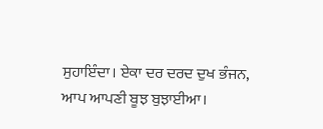ਸੁਹਾਇੰਦਾ। ਏਕਾ ਦਰ ਦਰਦ ਦੁਖ ਭੰਜਨ, ਆਪ ਆਪਣੀ ਬੂਝ ਬੁਝਾਈਆ।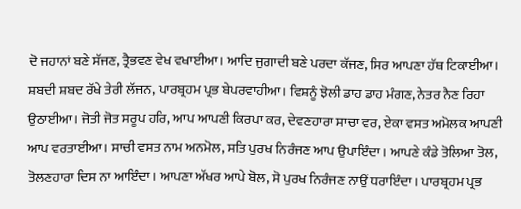ਦੋ ਜਹਾਨਾਂ ਬਣੇ ਸੱਜਣ, ਤ੍ਰੈਭਵਣ ਵੇਖ ਵਖਾਈਆ। ਆਦਿ ਜੁਗਾਦੀ ਬਣੇ ਪਰਦਾ ਕੱਜਣ, ਸਿਰ ਆਪਣਾ ਹੱਥ ਟਿਕਾਈਆ। ਸ਼ਬਦੀ ਸ਼ਬਦ ਰੱਖੇ ਤੇਰੀ ਲੱਜਨ, ਪਾਰਬ੍ਰਹਮ ਪ੍ਰਭ ਬੇਪਰਵਾਹੀਆ। ਵਿਸ਼ਨੂੰ ਝੋਲੀ ਡਾਹ ਡਾਹ ਮੰਗਣ, ਨੇਤਰ ਨੈਣ ਰਿਹਾ ਉਠਾਈਆ। ਜੋਤੀ ਜੋਤ ਸਰੂਪ ਹਰਿ, ਆਪ ਆਪਣੀ ਕਿਰਪਾ ਕਰ, ਦੇਵਣਹਾਰਾ ਸਾਚਾ ਵਰ, ਏਕਾ ਵਸਤ ਅਮੋਲਕ ਆਪਣੀ ਆਪ ਵਰਤਾਈਆ। ਸਾਚੀ ਵਸਤ ਨਾਮ ਅਨਮੋਲ, ਸਤਿ ਪੁਰਖ ਨਿਰੰਜਣ ਆਪ ਉਪਾਇੰਦਾ। ਆਪਣੇ ਕੰਡੇ ਤੋਲਿਆ ਤੋਲ, ਤੋਲਣਹਾਰਾ ਦਿਸ ਨਾ ਆਇੰਦਾ। ਆਪਣਾ ਅੱਖਰ ਆਪੇ ਬੋਲ, ਸੋ ਪੁਰਖ ਨਿਰੰਜਣ ਨਾਉਂ ਧਰਾਇੰਦਾ। ਪਾਰਬ੍ਰਹਮ ਪ੍ਰਭ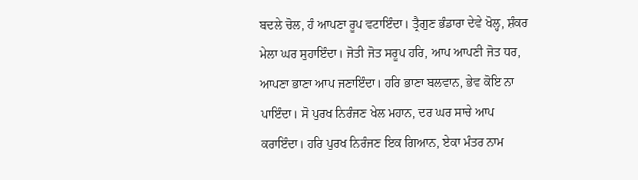ਬਦਲੇ ਚੋਲ, ਹੰ ਆਪਣਾ ਰੂਪ ਵਟਾਇੰਦਾ। ਤ੍ਰੈਗੁਣ ਭੰਡਾਰਾ ਦੇਵੇ ਖੋਲ੍ਹ, ਸ਼ੰਕਰ ਮੇਲਾ ਘਰ ਸੁਹਾਇੰਦਾ। ਜੋਤੀ ਜੋਤ ਸਰੂਪ ਹਰਿ, ਆਪ ਆਪਣੀ ਜੋਤ ਧਰ, ਆਪਣਾ ਭਾਣਾ ਆਪ ਜਣਾਇੰਦਾ। ਹਰਿ ਭਾਣਾ ਬਲਵਾਨ, ਭੇਵ ਕੋਇ ਨਾ ਪਾਇੰਦਾ। ਸੋ ਪੁਰਖ ਨਿਰੰਜਣ ਖੇਲ ਮਹਾਨ, ਦਰ ਘਰ ਸਾਚੇ ਆਪ ਕਰਾਇੰਦਾ। ਹਰਿ ਪੁਰਖ ਨਿਰੰਜਣ ਇਕ ਗਿਆਨ, ਏਕਾ ਮੰਤਰ ਨਾਮ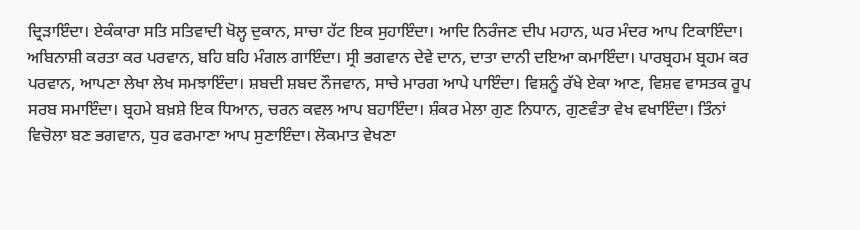ਦ੍ਰਿੜਾਇੰਦਾ। ਏਕੰਕਾਰਾ ਸਤਿ ਸਤਿਵਾਦੀ ਖੋਲ੍ਹ ਦੁਕਾਨ, ਸਾਚਾ ਹੱਟ ਇਕ ਸੁਹਾਇੰਦਾ। ਆਦਿ ਨਿਰੰਜਣ ਦੀਪ ਮਹਾਨ, ਘਰ ਮੰਦਰ ਆਪ ਟਿਕਾਇੰਦਾ। ਅਬਿਨਾਸ਼ੀ ਕਰਤਾ ਕਰ ਪਰਵਾਨ, ਬਹਿ ਬਹਿ ਮੰਗਲ ਗਾਇੰਦਾ। ਸ੍ਰੀ ਭਗਵਾਨ ਦੇਵੇ ਦਾਨ, ਦਾਤਾ ਦਾਨੀ ਦਇਆ ਕਮਾਇੰਦਾ। ਪਾਰਬ੍ਰਹਮ ਬ੍ਰਹਮ ਕਰ ਪਰਵਾਨ, ਆਪਣਾ ਲੇਖਾ ਲੇਖ ਸਮਝਾਇੰਦਾ। ਸ਼ਬਦੀ ਸ਼ਬਦ ਨੌਜਵਾਨ, ਸਾਚੇ ਮਾਰਗ ਆਪੇ ਪਾਇੰਦਾ। ਵਿਸ਼ਨੂੰ ਰੱਖੇ ਏਕਾ ਆਣ, ਵਿਸ਼ਵ ਵਾਸਤਕ ਰੂਪ ਸਰਬ ਸਮਾਇੰਦਾ। ਬ੍ਰਹਮੇ ਬਖ਼ਸ਼ੇ ਇਕ ਧਿਆਨ, ਚਰਨ ਕਵਲ ਆਪ ਬਹਾਇੰਦਾ। ਸ਼ੰਕਰ ਮੇਲਾ ਗੁਣ ਨਿਧਾਨ, ਗੁਣਵੰਤਾ ਵੇਖ ਵਖਾਇੰਦਾ। ਤਿੰਨਾਂ ਵਿਚੋਲਾ ਬਣ ਭਗਵਾਨ, ਧੁਰ ਫਰਮਾਣਾ ਆਪ ਸੁਣਾਇੰਦਾ। ਲੋਕਮਾਤ ਵੇਖਣਾ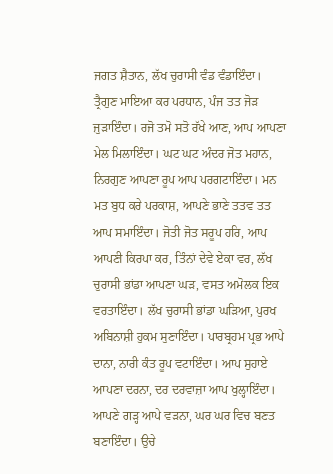ਜਗਤ ਸ਼ੈਤਾਨ, ਲੱਖ ਚੁਰਾਸੀ ਵੰਡ ਵੰਡਾਇੰਦਾ। ਤ੍ਰੈਗੁਣ ਮਾਇਆ ਕਰ ਪਰਧਾਨ, ਪੰਜ ਤਤ ਜੋੜ ਜੁੜਾਇੰਦਾ। ਰਜੋ ਤਮੋ ਸਤੋ ਰੱਖੇ ਆਣ, ਆਪ ਆਪਣਾ ਮੇਲ ਮਿਲਾਇੰਦਾ। ਘਟ ਘਟ ਅੰਦਰ ਜੋਤ ਮਹਾਨ, ਨਿਰਗੁਣ ਆਪਣਾ ਰੂਪ ਆਪ ਪਰਗਟਾਇੰਦਾ। ਮਨ ਮਤ ਬੁਧ ਕਰੇ ਪਰਕਾਸ਼, ਆਪਣੇ ਭਾਣੇ ਤਤਵ ਤਤ ਆਪ ਸਮਾਇੰਦਾ। ਜੋਤੀ ਜੋਤ ਸਰੂਪ ਹਰਿ, ਆਪ ਆਪਣੀ ਕਿਰਪਾ ਕਰ, ਤਿੰਨਾਂ ਦੇਵੇ ਏਕਾ ਵਰ, ਲੱਖ ਚੁਰਾਸੀ ਭਾਂਡਾ ਆਪਣਾ ਘੜ, ਵਸਤ ਅਮੋਲਕ ਇਕ ਵਰਤਾਇੰਦਾ। ਲੱਖ ਚੁਰਾਸੀ ਭਾਂਡਾ ਘੜਿਆ, ਪੁਰਖ ਅਬਿਨਾਸ਼ੀ ਹੁਕਮ ਸੁਣਾਇੰਦਾ। ਪਾਰਬ੍ਰਹਮ ਪ੍ਰਭ ਆਪੇ ਦਾਨਾ, ਨਾਰੀ ਕੰਤ ਰੂਪ ਵਟਾਇੰਦਾ। ਆਪ ਸੁਹਾਏ ਆਪਣਾ ਦਰਨਾ, ਦਰ ਦਰਵਾਜ਼ਾ ਆਪ ਖੁਲ੍ਹਾਇੰਦਾ। ਆਪਣੇ ਗੜ੍ਹ ਆਪੇ ਵੜਨਾ, ਘਰ ਘਰ ਵਿਚ ਬਣਤ ਬਣਾਇੰਦਾ। ਉਚੇ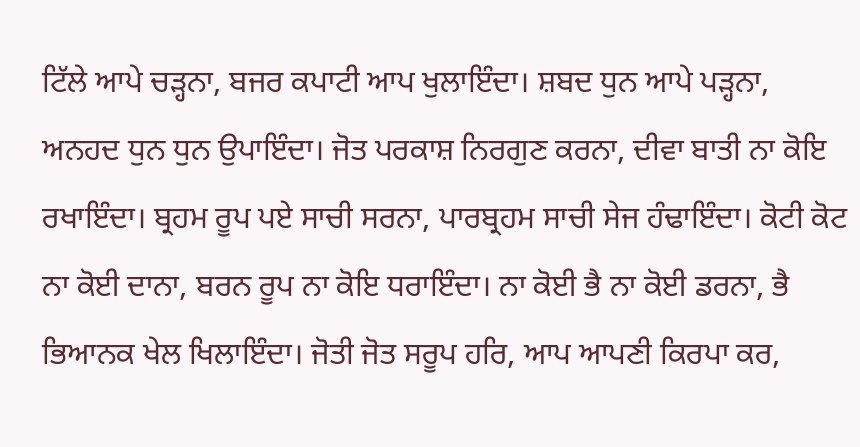ਟਿੱਲੇ ਆਪੇ ਚੜ੍ਹਨਾ, ਬਜਰ ਕਪਾਟੀ ਆਪ ਖੁਲਾਇੰਦਾ। ਸ਼ਬਦ ਧੁਨ ਆਪੇ ਪੜ੍ਹਨਾ, ਅਨਹਦ ਧੁਨ ਧੁਨ ਉਪਾਇੰਦਾ। ਜੋਤ ਪਰਕਾਸ਼ ਨਿਰਗੁਣ ਕਰਨਾ, ਦੀਵਾ ਬਾਤੀ ਨਾ ਕੋਇ ਰਖਾਇੰਦਾ। ਬ੍ਰਹਮ ਰੂਪ ਪਏ ਸਾਚੀ ਸਰਨਾ, ਪਾਰਬ੍ਰਹਮ ਸਾਚੀ ਸੇਜ ਹੰਢਾਇੰਦਾ। ਕੋਟੀ ਕੋਟ ਨਾ ਕੋਈ ਦਾਨਾ, ਬਰਨ ਰੂਪ ਨਾ ਕੋਇ ਧਰਾਇੰਦਾ। ਨਾ ਕੋਈ ਭੈ ਨਾ ਕੋਈ ਡਰਨਾ, ਭੈ ਭਿਆਨਕ ਖੇਲ ਖਿਲਾਇੰਦਾ। ਜੋਤੀ ਜੋਤ ਸਰੂਪ ਹਰਿ, ਆਪ ਆਪਣੀ ਕਿਰਪਾ ਕਰ,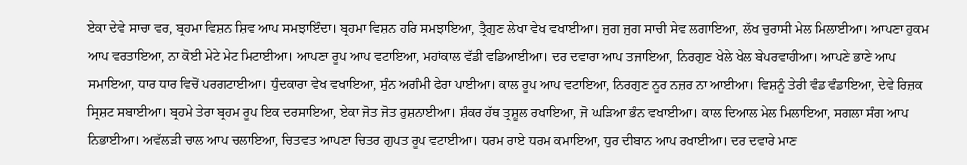ਏਕਾ ਦੇਵੇ ਸਾਚਾ ਵਰ, ਬ੍ਰਹਮਾ ਵਿਸ਼ਨ ਸ਼ਿਵ ਆਪ ਸਮਝਾਇੰਦਾ। ਬ੍ਰਹਮਾ ਵਿਸ਼ਨ ਹਰਿ ਸਮਝਾਇਆ, ਤ੍ਰੈਗੁਣ ਲੇਖਾ ਵੇਖ ਵਖਾਈਆ। ਜੁਗ ਜੁਗ ਸਾਚੀ ਸੇਵ ਲਗਾਇਆ, ਲੱਖ ਚੁਰਾਸੀ ਮੇਲ ਮਿਲਾਈਆ। ਆਪਣਾ ਹੁਕਮ ਆਪ ਵਰਤਾਇਆ, ਨਾ ਕੋਈ ਮੇਟੇ ਮੇਟ ਮਿਟਾਈਆ। ਆਪਣਾ ਰੂਪ ਆਪ ਵਟਾਇਆ, ਮਹਾਂਕਾਲ ਵੱਡੀ ਵਡਿਆਈਆ। ਦਰ ਦਵਾਰਾ ਆਪ ਤਜਾਇਆ, ਨਿਰਗੁਣ ਖੇਲੇ ਖੇਲ ਬੇਪਰਵਾਹੀਆ। ਆਪਣੇ ਭਾਣੇ ਆਪ ਸਮਾਇਆ, ਧਾਰ ਧਾਰ ਵਿਚੋਂ ਪਰਗਟਾਈਆ। ਧੁੰਦਕਾਰਾ ਵੇਖ ਵਖਾਇਆ, ਸੁੰਨ ਅਗੰਮੀ ਫੇਰਾ ਪਾਈਆ। ਕਾਲ ਰੂਪ ਆਪ ਵਟਾਇਆ, ਨਿਰਗੁਣ ਨੂਰ ਨਜ਼ਰ ਨਾ ਆਈਆ। ਵਿਸ਼ਨੂੰ ਤੇਰੀ ਵੰਡ ਵੰਡਾਇਆ, ਦੇਵੇ ਰਿਜ਼ਕ ਸ੍ਰਿਸ਼ਟ ਸਬਾਈਆ। ਬ੍ਰਹਮੇ ਤੇਰਾ ਬ੍ਰਹਮ ਰੂਪ ਇਕ ਦਰਸਾਇਆ, ਏਕਾ ਜੋਤ ਜੋਤ ਰੁਸ਼ਨਾਈਆ। ਸ਼ੰਕਰ ਹੱਥ ਤ੍ਰਸ਼ੂਲ ਰਖਾਇਆ, ਜੋ ਘੜਿਆ ਭੰਨ ਵਖਾਈਆ। ਕਾਲ ਦਿਆਲ ਮੇਲ ਮਿਲਾਇਆ, ਸਗਲਾ ਸੰਗ ਆਪ ਨਿਭਾਈਆ। ਅਵੱਲੜੀ ਚਾਲ ਆਪ ਚਲਾਇਆ, ਚਿਤਵਤ ਆਪਣਾ ਚਿਤਰ ਗੁਪਤ ਰੂਪ ਵਟਾਈਆ। ਧਰਮ ਰਾਏ ਧਰਮ ਕਮਾਇਆ, ਧੁਰ ਦੀਬਾਨ ਆਪ ਰਖਾਈਆ। ਦਰ ਦਵਾਰੇ ਮਾਣ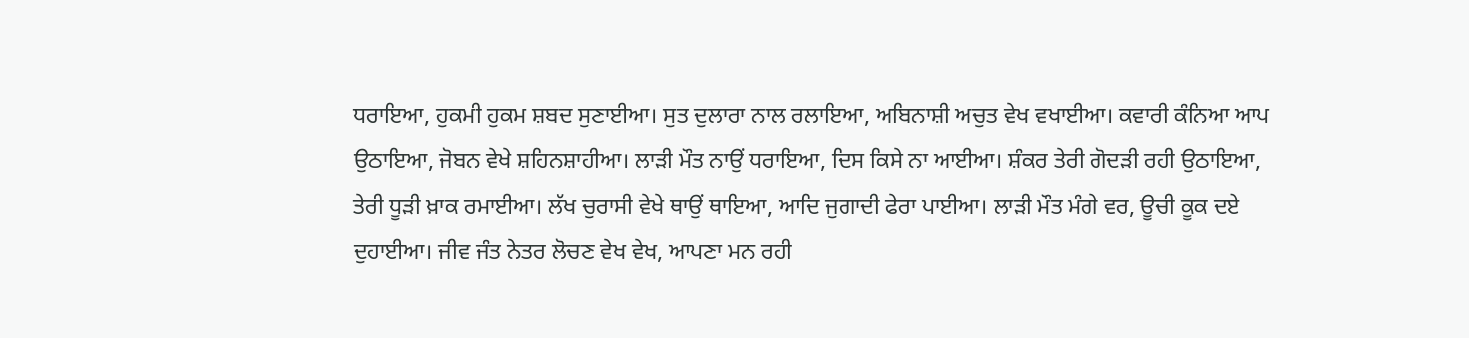ਧਰਾਇਆ, ਹੁਕਮੀ ਹੁਕਮ ਸ਼ਬਦ ਸੁਣਾਈਆ। ਸੁਤ ਦੁਲਾਰਾ ਨਾਲ ਰਲਾਇਆ, ਅਬਿਨਾਸ਼ੀ ਅਚੁਤ ਵੇਖ ਵਖਾਈਆ। ਕਵਾਰੀ ਕੰਨਿਆ ਆਪ ਉਠਾਇਆ, ਜੋਬਨ ਵੇਖੇ ਸ਼ਹਿਨਸ਼ਾਹੀਆ। ਲਾੜੀ ਮੌਤ ਨਾਉਂ ਧਰਾਇਆ, ਦਿਸ ਕਿਸੇ ਨਾ ਆਈਆ। ਸ਼ੰਕਰ ਤੇਰੀ ਗੋਦੜੀ ਰਹੀ ਉਠਾਇਆ, ਤੇਰੀ ਧੂੜੀ ਖ਼ਾਕ ਰਮਾਈਆ। ਲੱਖ ਚੁਰਾਸੀ ਵੇਖੇ ਥਾਉਂ ਥਾਇਆ, ਆਦਿ ਜੁਗਾਦੀ ਫੇਰਾ ਪਾਈਆ। ਲਾੜੀ ਮੌਤ ਮੰਗੇ ਵਰ, ਊਚੀ ਕੂਕ ਦਏ ਦੁਹਾਈਆ। ਜੀਵ ਜੰਤ ਨੇਤਰ ਲੋਚਣ ਵੇਖ ਵੇਖ, ਆਪਣਾ ਮਨ ਰਹੀ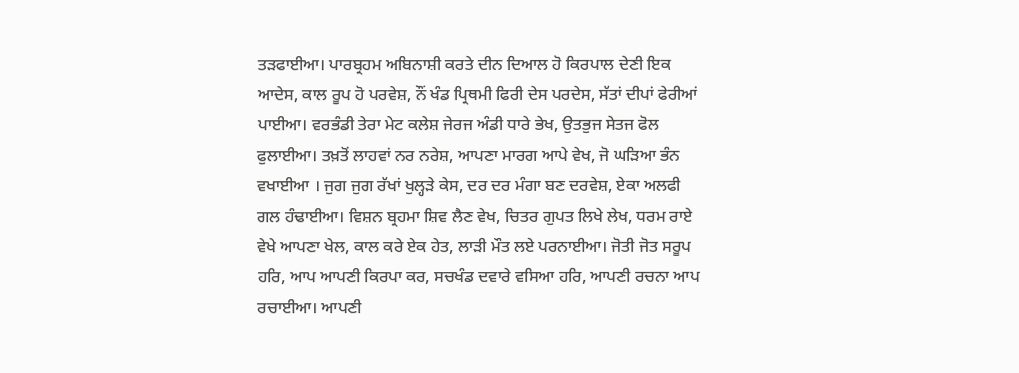ਤੜਫਾਈਆ। ਪਾਰਬ੍ਰਹਮ ਅਬਿਨਾਸ਼ੀ ਕਰਤੇ ਦੀਨ ਦਿਆਲ ਹੋ ਕਿਰਪਾਲ ਦੇਣੀ ਇਕ ਆਦੇਸ, ਕਾਲ ਰੂਪ ਹੋ ਪਰਵੇਸ਼, ਨੌਂ ਖੰਡ ਪ੍ਰਿਥਮੀ ਫਿਰੀ ਦੇਸ ਪਰਦੇਸ, ਸੱਤਾਂ ਦੀਪਾਂ ਫੇਰੀਆਂ ਪਾਈਆ। ਵਰਭੰਡੀ ਤੇਰਾ ਮੇਟ ਕਲੇਸ਼ ਜੇਰਜ ਅੰਡੀ ਧਾਰੇ ਭੇਖ, ਉਤਭੁਜ ਸੇਤਜ ਫੋਲ ਫੁਲਾਈਆ। ਤਖ਼ਤੋਂ ਲਾਹਵਾਂ ਨਰ ਨਰੇਸ਼, ਆਪਣਾ ਮਾਰਗ ਆਪੇ ਵੇਖ, ਜੋ ਘੜਿਆ ਭੰਨ ਵਖਾਈਆ । ਜੁਗ ਜੁਗ ਰੱਖਾਂ ਖੁਲ੍ਹੜੇ ਕੇਸ, ਦਰ ਦਰ ਮੰਗਾ ਬਣ ਦਰਵੇਸ਼, ਏਕਾ ਅਲਫੀ ਗਲ ਹੰਢਾਈਆ। ਵਿਸ਼ਨ ਬ੍ਰਹਮਾ ਸ਼ਿਵ ਲੈਣ ਵੇਖ, ਚਿਤਰ ਗੁਪਤ ਲਿਖੇ ਲੇਖ, ਧਰਮ ਰਾਏ ਵੇਖੇ ਆਪਣਾ ਖੇਲ, ਕਾਲ ਕਰੇ ਏਕ ਹੇਤ, ਲਾੜੀ ਮੌਤ ਲਏ ਪਰਨਾਈਆ। ਜੋਤੀ ਜੋਤ ਸਰੂਪ ਹਰਿ, ਆਪ ਆਪਣੀ ਕਿਰਪਾ ਕਰ, ਸਚਖੰਡ ਦਵਾਰੇ ਵਸਿਆ ਹਰਿ, ਆਪਣੀ ਰਚਨਾ ਆਪ ਰਚਾਈਆ। ਆਪਣੀ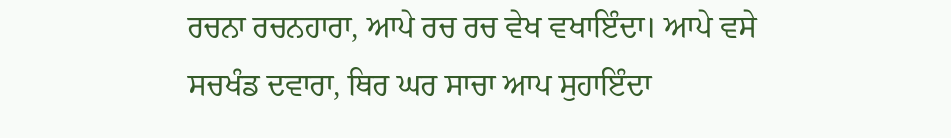ਰਚਨਾ ਰਚਨਹਾਰਾ, ਆਪੇ ਰਚ ਰਚ ਵੇਖ ਵਖਾਇੰਦਾ। ਆਪੇ ਵਸੇ ਸਚਖੰਡ ਦਵਾਰਾ, ਥਿਰ ਘਰ ਸਾਚਾ ਆਪ ਸੁਹਾਇੰਦਾ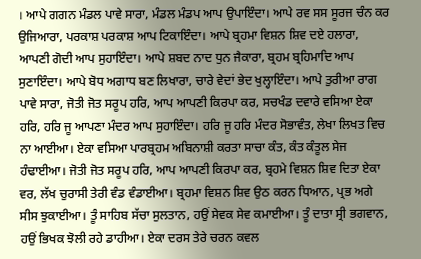। ਆਪੇ ਗਗਨ ਮੰਡਲ ਪਾਵੇ ਸਾਰਾ, ਮੰਡਲ ਮੰਡਪ ਆਪ ਉਪਾਇੰਦਾ। ਆਪੇ ਰਵ ਸਸ ਸੂਰਜ ਚੰਨ ਕਰ ਉਜਿਆਰਾ, ਪਰਕਾਸ਼ ਪਰਕਾਸ਼ ਆਪ ਟਿਕਾਇੰਦਾ। ਆਪੇ ਬ੍ਰਹਮਾ ਵਿਸ਼ਨ ਸ਼ਿਵ ਦਏ ਹਲਾਰਾ, ਆਪਣੀ ਗੋਦੀ ਆਪ ਸੁਹਾਇੰਦਾ। ਆਪੇ ਸ਼ਬਦ ਨਾਦ ਧੁਨ ਜੈਕਾਰਾ, ਬ੍ਰਹਮ ਬ੍ਰਹਿਮਾਦਿ ਆਪ ਸੁਣਾਇੰਦਾ। ਆਪੇ ਬੋਧ ਅਗਾਧ ਬਣ ਲਿਖਾਰਾ, ਚਾਰੇ ਵੇਦਾਂ ਭੇਦ ਖੁਲ੍ਹਾਇੰਦਾ। ਆਪੇ ਤੁਰੀਆ ਰਾਗ ਪਾਵੇ ਸਾਰਾ, ਜੋਤੀ ਜੋਤ ਸਰੂਪ ਹਰਿ, ਆਪ ਆਪਣੀ ਕਿਰਪਾ ਕਰ, ਸਚਖੰਡ ਦਵਾਰੇ ਵਸਿਆ ਏਕਾ ਹਰਿ, ਹਰਿ ਜੂ ਆਪਣਾ ਮੰਦਰ ਆਪ ਸੁਹਾਇੰਦਾ। ਹਰਿ ਜੂ ਹਰਿ ਮੰਦਰ ਸੋਭਾਵੰਤ, ਲੇਖਾ ਲਿਖਤ ਵਿਚ ਨਾ ਆਈਆ। ਏਕਾ ਵਸਿਆ ਪਾਰਬ੍ਰਹਮ ਅਬਿਨਾਸ਼ੀ ਕਰਤਾ ਸਾਚਾ ਕੰਤ, ਕੰਤ ਕੰਤੂਲ ਸੇਜ ਹੰਢਾਈਆ। ਜੋਤੀ ਜੋਤ ਸਰੂਪ ਹਰਿ, ਆਪ ਆਪਣੀ ਕਿਰਪਾ ਕਰ, ਬ੍ਰਹਮੇ ਵਿਸ਼ਨ ਸ਼ਿਵ ਦਿਤਾ ਏਕਾ ਵਰ, ਲੱਖ ਚੁਰਾਸੀ ਤੇਰੀ ਵੰਡ ਵੰਡਾਈਆ। ਬ੍ਰਹਮਾ ਵਿਸ਼ਨ ਸ਼ਿਵ ਉਠ ਕਰਨ ਧਿਆਨ, ਪ੍ਰਭ ਅਗੇ ਸੀਸ ਝੁਕਾਈਆ। ਤੂੰ ਸਾਹਿਬ ਸੱਚਾ ਸੁਲਤਾਨ, ਹਉਂ ਸੇਵਕ ਸੇਵ ਕਮਾਈਆ। ਤੂੰ ਦਾਤਾ ਸ੍ਰੀ ਭਗਵਾਨ, ਹਉਂ ਭਿਖਕ ਝੋਲੀ ਰਹੇ ਡਾਹੀਆ। ਏਕਾ ਦਰਸ ਤੇਰੇ ਚਰਨ ਕਵਲ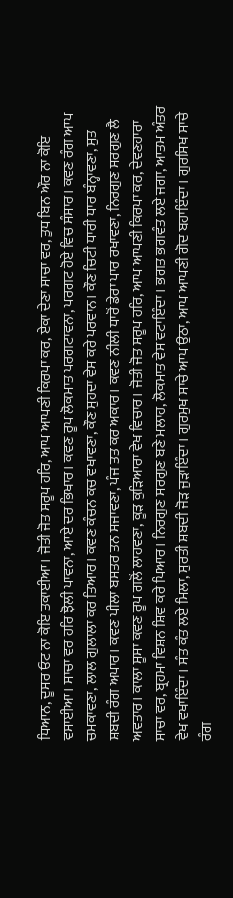ਧਿਆਨ, ਦੂਸਰ ਓਟ ਨਾ ਕੋਇ ਤਕਾਈਆ। ਜੋਤੀ ਜੋਤ ਸਰੂਪ ਹਰਿ, ਆਪ ਆਪਣੀ ਕਿਰਪਾ ਕਰ, ਏਕਾ ਦੇਣਾ ਸਾਚਾ ਵਰ, ਤੁਧ ਬਿਨ ਔਰ ਨਾ ਕੋਇ ਵਸਾਈਆ। ਸਾਚਾ ਵਰ ਹਰਿ ਝੋਲੀ ਪਾਵਨਾ, ਆਏ ਦਰ ਭਿਖਾਰ। ਕਵਣ ਰੂਪ ਲੋਕਮਾਤ ਪਰਗਟਾਵਨਾ, ਪਰਗਟ ਹੋਏ ਵਿਚ ਸੰਸਾਰ। ਕਵਣ ਰੰਗ ਆਪ ਚਮਕਾਵਣਾ, ਲਾਲ ਗੁਲਾਲਾ ਕਰ ਤਿਆਰ। ਕਵਣ ਕੰਚਨ ਕਚ ਵਖਾਵਣਾ, ਕੌਣ ਸੁਹਦਾ ਵੇਸ ਕਰੇ ਪਰਵਾਨ। ਕੌਣ ਚਿਟੀ ਧਾਰੀ ਧਾਰ ਬੰਨ੍ਹਾਵਣਾ, ਸੁਤ ਸ਼ਬਦੀ ਰੰਗ ਅਪਾਰ। ਕਵਣ ਪੀਲਾ ਬਸਤਰ ਤਨ ਸਜਾਵਣਾ, ਪੰਜ ਤਤ ਕਰ ਅਕਾਰ। ਕਵਣ ਨੀਲੀ ਧਾਰੋਂ ਡੇਰਾ ਪਾਰ ਰਖਾਵਣਾ, ਨਿਰਗੁਣ ਸਰਗੁਣ ਲੈ ਅਵਤਾਰ। ਕਾਲਾ ਸੂਸਾ ਕਵਣ ਰੂਪ ਗਲੋਂ ਲਾਹਵਣਾ, ਕੂੜ ਕੁੜਿਆਰਾ ਵੇਖ ਵਿਚਾਰ। ਜੋਤੀ ਜੋਤ ਸਰੂਪ ਹਰਿ, ਆਪ ਆਪਣੀ ਕਿਰਪਾ ਕਰ, ਦੇਵਣਹਾਰਾ ਸਾਚਾ ਵਰ, ਬ੍ਰਹਮਾ ਵਿਸ਼ਨ ਸ਼ਿਵ ਕਰੇ ਪਿਆਰ। ਨਿਰਗੁਣ ਸਰਗੁਣ ਬਣੇ ਮਲਾਹ, ਲੋਕਮਾਤ ਵੇਸ ਵਟਾਇੰਦਾ। ਭਗਤ ਭਗਵੰਤ ਲਏ ਜਗਾ, ਆਤਮ ਅੰਤਰ ਵੇਖ ਵਖਾਇੰਦਾ। ਸੰਤ ਕੰਤ ਲਏ ਮਿਲਾ, ਸੁਰਤੀ ਸ਼ਬਦੀ ਜੋੜ ਜੁੜਾਇੰਦਾ। ਗੁਰਮੁਖ ਸਾਚੇ ਆਪ ਉਠਾ, ਆਪ ਆਪਣੀ ਗੋਦ ਬਹਾਇੰਦਾ। ਗੁਰਸਿਖ ਸਾਚੇ ਰੰਗ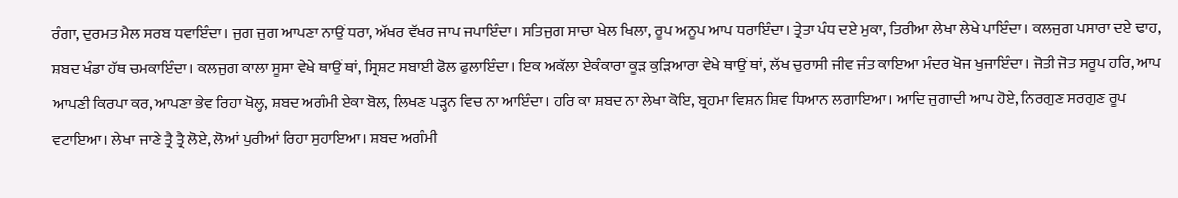ਰੰਗਾ, ਦੁਰਮਤ ਮੈਲ ਸਰਬ ਧਵਾਇੰਦਾ। ਜੁਗ ਜੁਗ ਆਪਣਾ ਨਾਉਂ ਧਰਾ, ਅੱਖਰ ਵੱਖਰ ਜਾਪ ਜਪਾਇੰਦਾ। ਸਤਿਜੁਗ ਸਾਚਾ ਖੇਲ ਖਿਲਾ, ਰੂਪ ਅਨੂਪ ਆਪ ਧਰਾਇੰਦਾ। ਤ੍ਰੇਤਾ ਪੰਧ ਦਏ ਮੁਕਾ, ਤਿਰੀਆ ਲੇਖਾ ਲੇਖੇ ਪਾਇੰਦਾ। ਕਲਜੁਗ ਪਸਾਰਾ ਦਏ ਢਾਹ, ਸ਼ਬਦ ਖੰਡਾ ਹੱਥ ਚਮਕਾਇੰਦਾ। ਕਲਜੁਗ ਕਾਲਾ ਸੂਸਾ ਵੇਖੇ ਥਾਉਂ ਥਾਂ, ਸ੍ਰਿਸ਼ਟ ਸਬਾਈ ਫੋਲ ਫੁਲਾਇੰਦਾ। ਇਕ ਅਕੱਲਾ ਏਕੰਕਾਰਾ ਕੂੜ ਕੁੜਿਆਰਾ ਵੇਖੇ ਥਾਉਂ ਥਾਂ, ਲੱਖ ਚੁਰਾਸੀ ਜੀਵ ਜੰਤ ਕਾਇਆ ਮੰਦਰ ਖੋਜ ਖੁਜਾਇੰਦਾ। ਜੋਤੀ ਜੋਤ ਸਰੂਪ ਹਰਿ, ਆਪ ਆਪਣੀ ਕਿਰਪਾ ਕਰ, ਆਪਣਾ ਭੇਵ ਰਿਹਾ ਖੋਲ੍ਹ, ਸ਼ਬਦ ਅਗੰਮੀ ਏਕਾ ਬੋਲ, ਲਿਖਣ ਪੜ੍ਹਨ ਵਿਚ ਨਾ ਆਇੰਦਾ। ਹਰਿ ਕਾ ਸ਼ਬਦ ਨਾ ਲੇਖਾ ਕੋਇ, ਬ੍ਰਹਮਾ ਵਿਸ਼ਨ ਸ਼ਿਵ ਧਿਆਨ ਲਗਾਇਆ। ਆਦਿ ਜੁਗਾਦੀ ਆਪ ਹੋਏ, ਨਿਰਗੁਣ ਸਰਗੁਣ ਰੂਪ ਵਟਾਇਆ। ਲੇਖਾ ਜਾਣੇ ਤ੍ਰੈ ਤ੍ਰੈ ਲੋਏ, ਲੋਆਂ ਪੁਰੀਆਂ ਰਿਹਾ ਸੁਹਾਇਆ। ਸ਼ਬਦ ਅਗੰਮੀ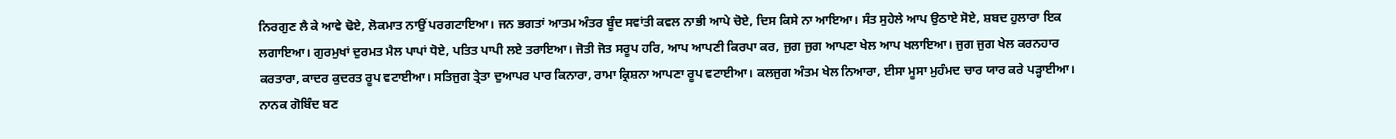ਨਿਰਗੁਣ ਲੈ ਕੇ ਆਵੇ ਢੋਏ, ਲੋਕਮਾਤ ਨਾਉਂ ਪਰਗਟਾਇਆ। ਜਨ ਭਗਤਾਂ ਆਤਮ ਅੰਤਰ ਬੂੰਦ ਸਵਾਂਤੀ ਕਵਲ ਨਾਭੀ ਆਪੇ ਚੋਏ, ਦਿਸ ਕਿਸੇ ਨਾ ਆਇਆ। ਸੰਤ ਸੁਹੇਲੇ ਆਪ ਉਠਾਏ ਸੋਏ, ਸ਼ਬਦ ਹੁਲਾਰਾ ਇਕ ਲਗਾਇਆ। ਗੁਰਮੁਖਾਂ ਦੁਰਮਤ ਮੈਲ ਪਾਪਾਂ ਧੋਏ, ਪਤਿਤ ਪਾਪੀ ਲਏ ਤਰਾਇਆ। ਜੋਤੀ ਜੋਤ ਸਰੂਪ ਹਰਿ, ਆਪ ਆਪਣੀ ਕਿਰਪਾ ਕਰ, ਜੁਗ ਜੁਗ ਆਪਣਾ ਖੇਲ ਆਪ ਖਲਾਇਆ। ਜੁਗ ਜੁਗ ਖੇਲ ਕਰਨਹਾਰ ਕਰਤਾਰਾ, ਕਾਦਰ ਕੁਦਰਤ ਰੂਪ ਵਟਾਈਆ। ਸਤਿਜੁਗ ਤ੍ਰੇਤਾ ਦੁਆਪਰ ਪਾਰ ਕਿਨਾਰਾ, ਰਾਮਾ ਕ੍ਰਿਸ਼ਨਾ ਆਪਣਾ ਰੂਪ ਵਟਾਈਆ। ਕਲਜੁਗ ਅੰਤਮ ਖੇਲ ਨਿਆਰਾ, ਈਸਾ ਮੂਸਾ ਮੁਹੰਮਦ ਚਾਰ ਯਾਰ ਕਰੇ ਪੜ੍ਹਾਈਆ। ਨਾਨਕ ਗੋਬਿੰਦ ਬਣ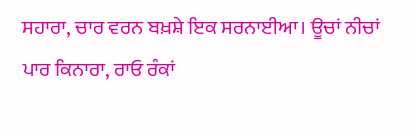ਸਹਾਰਾ, ਚਾਰ ਵਰਨ ਬਖ਼ਸ਼ੇ ਇਕ ਸਰਨਾਈਆ। ਊਚਾਂ ਨੀਚਾਂ ਪਾਰ ਕਿਨਾਰਾ, ਰਾਓ ਰੰਕਾਂ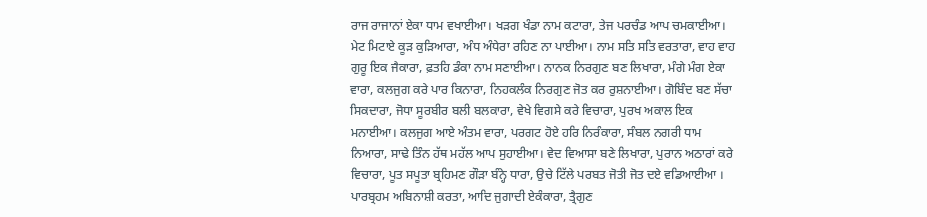ਰਾਜ ਰਾਜਾਨਾਂ ਏਕਾ ਧਾਮ ਵਖਾਈਆ। ਖੜਗ ਖੰਡਾ ਨਾਮ ਕਟਾਰਾ, ਤੇਜ ਪਰਚੰਡ ਆਪ ਚਮਕਾਈਆ। ਮੇਟ ਮਿਟਾਏ ਕੂੜ ਕੁੜਿਆਰਾ, ਅੰਧ ਅੰਧੇਰਾ ਰਹਿਣ ਨਾ ਪਾਈਆ। ਨਾਮ ਸਤਿ ਸਤਿ ਵਰਤਾਰਾ, ਵਾਹ ਵਾਹ ਗੁਰੂ ਇਕ ਜੈਕਾਰਾ, ਫ਼ਤਹਿ ਡੰਕਾ ਨਾਮ ਸਣਾਈਆ। ਨਾਨਕ ਨਿਰਗੁਣ ਬਣ ਲਿਖਾਰਾ, ਮੰਗੇ ਮੰਗ ਏਕਾ ਵਾਰਾ, ਕਲਜੁਗ ਕਰੇ ਪਾਰ ਕਿਨਾਰਾ, ਨਿਹਕਲੰਕ ਨਿਰਗੁਣ ਜੋਤ ਕਰ ਰੁਸ਼ਨਾਈਆ। ਗੋਬਿੰਦ ਬਣ ਸੱਚਾ ਸਿਕਦਾਰਾ, ਜੋਧਾ ਸੂਰਬੀਰ ਬਲੀ ਬਲਕਾਰਾ, ਵੇਖੇ ਵਿਗਸੇ ਕਰੇ ਵਿਚਾਰਾ, ਪੁਰਖ ਅਕਾਲ ਇਕ ਮਨਾਈਆ। ਕਲਜੁਗ ਆਏ ਅੰਤਮ ਵਾਰਾ, ਪਰਗਟ ਹੋਏ ਹਰਿ ਨਿਰੰਕਾਰਾ, ਸੰਬਲ ਨਗਰੀ ਧਾਮ ਨਿਆਰਾ, ਸਾਢੇ ਤਿੰਨ ਹੱਥ ਮਹੱਲ ਆਪ ਸੁਹਾਈਆ। ਵੇਦ ਵਿਆਸਾ ਬਣੇ ਲਿਖਾਰਾ, ਪੁਰਾਨ ਅਠਾਰਾਂ ਕਰੇ ਵਿਚਾਰਾ, ਪੂਤ ਸਪੂਤਾ ਬ੍ਰਹਿਮਣ ਗੌੜਾ ਬੰਨ੍ਹੇ ਧਾਰਾ, ਉਚੇ ਟਿੱਲੇ ਪਰਬਤ ਜੋਤੀ ਜੋਤ ਦਏ ਵਡਿਆਈਆ । ਪਾਰਬ੍ਰਹਮ ਅਬਿਨਾਸ਼ੀ ਕਰਤਾ, ਆਦਿ ਜੁਗਾਦੀ ਏਕੰਕਾਰਾ, ਤ੍ਰੈਗੁਣ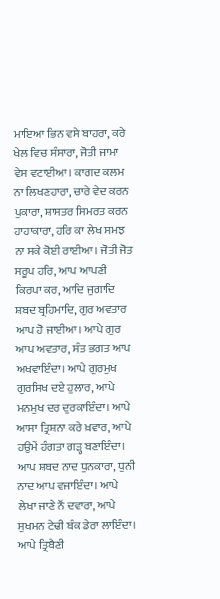ਮਾਇਆ ਭਿਨ ਵਸੇ ਬਾਹਰਾ, ਕਰੇ ਖੇਲ ਵਿਚ ਸੰਸਾਰਾ, ਜੋਤੀ ਜਾਮਾ ਵੇਸ ਵਟਾਈਆ। ਕਾਗਦ ਕਲਮ ਨਾ ਲਿਖਣਹਾਰਾ, ਚਾਰੇ ਵੇਦ ਕਰਨ ਪੁਕਾਰਾ, ਸ਼ਾਸਤਰ ਸਿਮਰਤ ਕਰਨ ਹਾਹਾਕਾਰਾ, ਹਰਿ ਕਾ ਲੇਖ ਸਮਝ ਨਾ ਸਕੇ ਕੋਈ ਰਾਈਆ। ਜੋਤੀ ਜੋਤ ਸਰੂਪ ਹਰਿ, ਆਪ ਆਪਣੀ ਕਿਰਪਾ ਕਰ, ਆਦਿ ਜੁਗਾਦਿ ਸ਼ਬਦ ਬ੍ਰਹਿਮਾਦਿ, ਗੁਰ ਅਵਤਾਰ ਆਪ ਹੋ ਜਾਈਆ। ਆਪੇ ਗੁਰ ਆਪ ਅਵਤਾਰ, ਸੰਤ ਭਗਤ ਆਪ ਅਖਵਾਇੰਦਾ। ਆਪੇ ਗੁਰਮੁਖ ਗੁਰਸਿਖ ਦਏ ਹੁਲਾਰ, ਆਪੇ ਮਨਮੁਖ ਦਰ ਦੁਰਕਾਇੰਦਾ। ਆਪੇ ਆਸਾ ਤ੍ਰਿਸ਼ਨਾ ਕਰੇ ਖ਼ਵਾਰ, ਆਪੇ ਹਉਮੇਂ ਹੰਗਤਾ ਗੜ੍ਹ ਬਣਾਇੰਦਾ। ਆਪ ਸ਼ਬਦ ਨਾਦ ਧੁਨਕਾਰਾ, ਧੁਨੀ ਨਾਦ ਆਪ ਵਜਾਇੰਦਾ। ਆਪੇ ਲੇਖਾ ਜਾਣੇ ਨੌਂ ਦਵਾਰਾ, ਆਪੇ ਸੁਖਮਨ ਟੇਢੀ ਬੰਕ ਡੇਰਾ ਲਾਇੰਦਾ। ਆਪੇ ਤ੍ਰਿਬੈਣੀ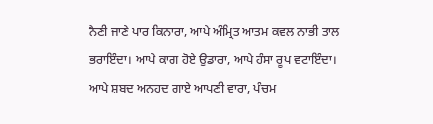ਨੈਣੀ ਜਾਣੇ ਪਾਰ ਕਿਨਾਰਾ, ਆਪੇ ਅੰਮ੍ਰਿਤ ਆਤਮ ਕਵਲ ਨਾਭੀ ਤਾਲ ਭਰਾਇੰਦਾ। ਆਪੇ ਕਾਗ ਹੋਏ ਉਡਾਰਾ, ਆਪੇ ਹੰਸਾ ਰੂਪ ਵਟਾਇੰਦਾ। ਆਪੇ ਸ਼ਬਦ ਅਨਹਦ ਗਾਏ ਆਪਣੀ ਵਾਰਾ, ਪੰਚਮ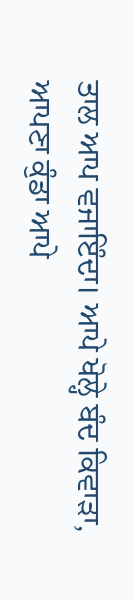ਤਾਲ ਆਪ ਵਜਾਇੰਦਾ। ਆਪੇ ਖੋਲ੍ਹੇ ਬੰਦ ਕਿਵਾੜਾ, ਆਪਣਾ ਕੁੰਡਾ ਆਪੇ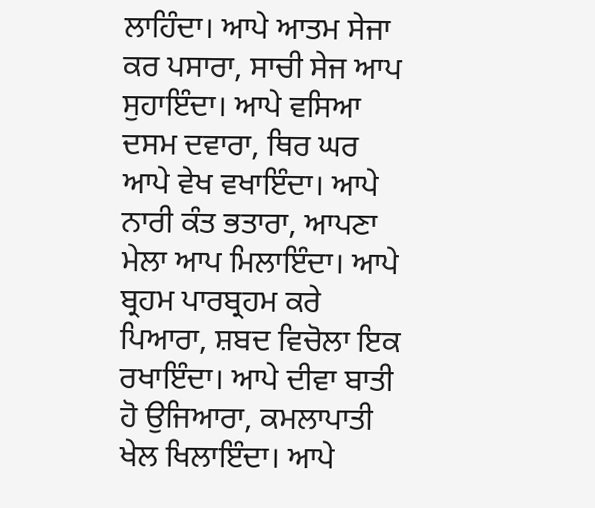ਲਾਹਿੰਦਾ। ਆਪੇ ਆਤਮ ਸੇਜਾ ਕਰ ਪਸਾਰਾ, ਸਾਚੀ ਸੇਜ ਆਪ ਸੁਹਾਇੰਦਾ। ਆਪੇ ਵਸਿਆ ਦਸਮ ਦਵਾਰਾ, ਥਿਰ ਘਰ ਆਪੇ ਵੇਖ ਵਖਾਇੰਦਾ। ਆਪੇ ਨਾਰੀ ਕੰਤ ਭਤਾਰਾ, ਆਪਣਾ ਮੇਲਾ ਆਪ ਮਿਲਾਇੰਦਾ। ਆਪੇ ਬ੍ਰਹਮ ਪਾਰਬ੍ਰਹਮ ਕਰੇ ਪਿਆਰਾ, ਸ਼ਬਦ ਵਿਚੋਲਾ ਇਕ ਰਖਾਇੰਦਾ। ਆਪੇ ਦੀਵਾ ਬਾਤੀ ਹੋ ਉਜਿਆਰਾ, ਕਮਲਾਪਾਤੀ ਖੇਲ ਖਿਲਾਇੰਦਾ। ਆਪੇ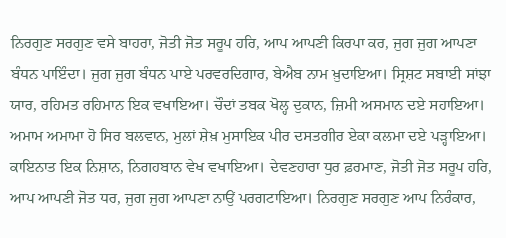ਨਿਰਗੁਣ ਸਰਗੁਣ ਵਸੇ ਬਾਹਰਾ, ਜੋਤੀ ਜੋਤ ਸਰੂਪ ਹਰਿ, ਆਪ ਆਪਣੀ ਕਿਰਪਾ ਕਰ, ਜੁਗ ਜੁਗ ਆਪਣਾ ਬੰਧਨ ਪਾਇੰਦਾ। ਜੁਗ ਜੁਗ ਬੰਧਨ ਪਾਏ ਪਰਵਰਦਿਗਾਰ, ਬੇਐਬ ਨਾਮ ਖ਼ੁਦਾਇਆ। ਸ੍ਰਿਸ਼ਟ ਸਬਾਈ ਸਾਂਝਾ ਯਾਰ, ਰਹਿਮਤ ਰਹਿਮਾਨ ਇਕ ਵਖਾਇਆ। ਚੌਦਾਂ ਤਬਕ ਖੋਲ੍ਹ ਦੁਕਾਨ, ਜ਼ਿਮੀ ਅਸਮਾਨ ਦਏ ਸਹਾਇਆ। ਅਮਾਮ ਅਮਾਮਾ ਹੋ ਸਿਰ ਬਲਵਾਨ, ਮੁਲਾਂ ਸ਼ੇਖ਼ ਮੁਸਾਇਕ ਪੀਰ ਦਸਤਗੀਰ ਏਕਾ ਕਲਮਾ ਦਏ ਪੜ੍ਹਾਇਆ। ਕਾਇਨਾਤ ਇਕ ਨਿਸ਼ਾਨ, ਨਿਗਹਬਾਨ ਵੇਖ ਵਖਾਇਆ। ਦੇਵਣਹਾਰਾ ਧੁਰ ਫ਼ਰਮਾਣ, ਜੋਤੀ ਜੋਤ ਸਰੂਪ ਹਰਿ, ਆਪ ਆਪਣੀ ਜੋਤ ਧਰ, ਜੁਗ ਜੁਗ ਆਪਣਾ ਨਾਉਂ ਪਰਗਟਾਇਆ। ਨਿਰਗੁਣ ਸਰਗੁਣ ਆਪ ਨਿਰੰਕਾਰ,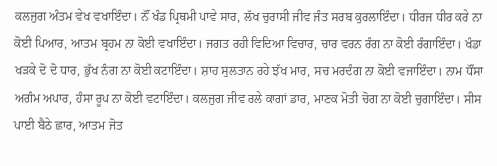ਕਲਜੁਗ ਅੰਤਮ ਵੇਖ ਵਖਾਇੰਦਾ। ਨੌਂ ਖੰਡ ਪ੍ਰਿਥਮੀ ਪਾਵੇ ਸਾਰ, ਲੱਖ ਚੁਰਾਸੀ ਜੀਵ ਜੰਤ ਸਰਬ ਕੁਰਲਾਇੰਦਾ। ਧੀਰਜ ਧੀਰ ਕਰੇ ਨਾ ਕੋਈ ਪਿਆਰ, ਆਤਮ ਬ੍ਰਹਮ ਨਾ ਕੋਈ ਵਖਾਇੰਦਾ। ਜਗਤ ਰਹੀ ਵਿਦਿਆ ਵਿਚਾਰ, ਚਾਰ ਵਰਨ ਰੰਗ ਨਾ ਕੋਈ ਰੰਗਾਇੰਦਾ। ਖੰਡਾ ਖੜਕੇ ਦੋ ਦੋ ਧਾਰ, ਭੁੱਖ ਨੰਗ ਨਾ ਕੋਈ ਕਟਾਇੰਦਾ। ਸ਼ਾਹ ਸੁਲਤਾਨ ਰਹੇ ਝੱਖ ਮਾਰ, ਸਚ ਮਰਦੰਗ ਨਾ ਕੋਈ ਵਜਾਇੰਦਾ। ਨਾਮ ਧੌਂਸਾ ਅਗੰਮ ਅਪਾਰ, ਹੰਸਾ ਰੂਪ ਨਾ ਕੋਈ ਵਟਾਇੰਦਾ। ਕਲਜੁਗ ਜੀਵ ਰਲੇ ਕਾਗਾਂ ਡਾਰ, ਮਾਣਕ ਮੋਤੀ ਚੋਗ ਨਾ ਕੋਈ ਚੁਗਾਇੰਦਾ। ਸੀਸ ਪਾਈ ਬੈਠੇ ਛਾਰ, ਆਤਮ ਜੋਤ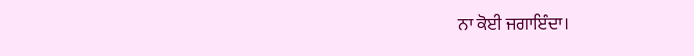ਨਾ ਕੋਈ ਜਗਾਇੰਦਾ।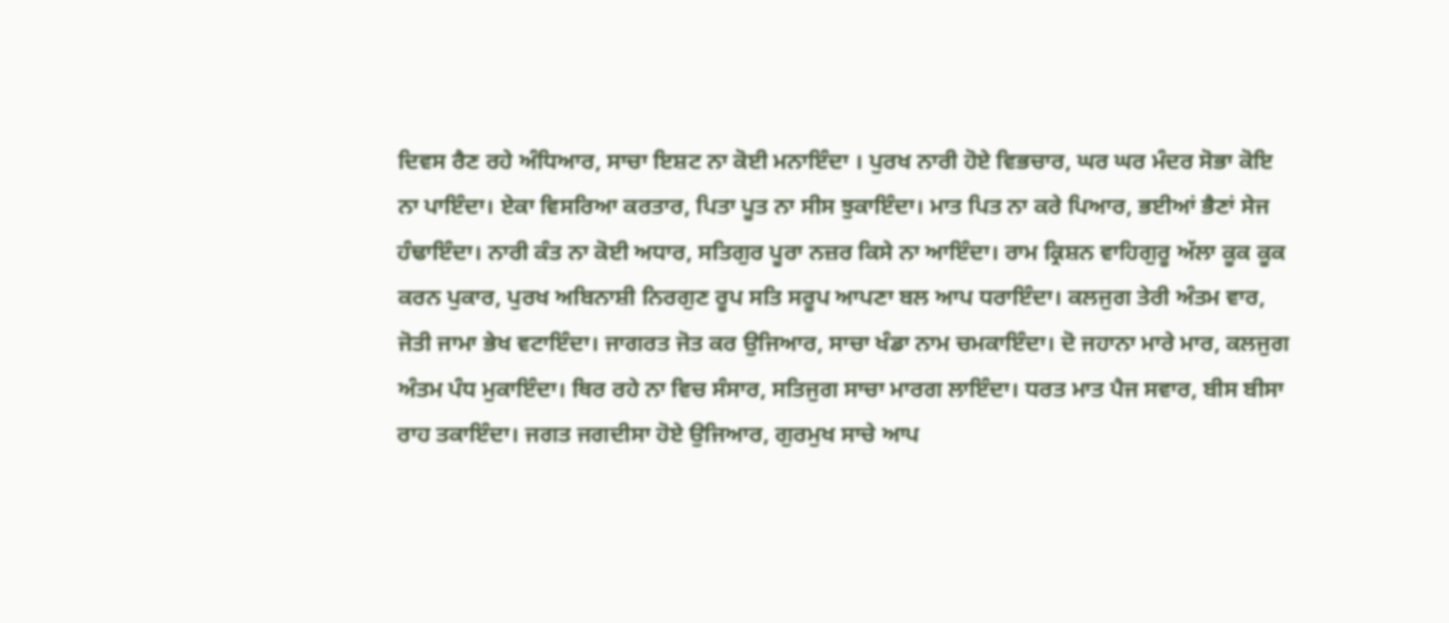ਦਿਵਸ ਰੈਣ ਰਹੇ ਅੰਧਿਆਰ, ਸਾਚਾ ਇਸ਼ਟ ਨਾ ਕੋਈ ਮਨਾਇੰਦਾ । ਪੁਰਖ ਨਾਰੀ ਹੋਏ ਵਿਭਚਾਰ, ਘਰ ਘਰ ਮੰਦਰ ਸੋਭਾ ਕੋਇ ਨਾ ਪਾਇੰਦਾ। ਏਕਾ ਵਿਸਰਿਆ ਕਰਤਾਰ, ਪਿਤਾ ਪੂਤ ਨਾ ਸੀਸ ਝੁਕਾਇੰਦਾ। ਮਾਤ ਪਿਤ ਨਾ ਕਰੇ ਪਿਆਰ, ਭਈਆਂ ਭੈਣਾਂ ਸੇਜ ਹੰਢਾਇੰਦਾ। ਨਾਰੀ ਕੰਤ ਨਾ ਕੋਈ ਅਧਾਰ, ਸਤਿਗੁਰ ਪੂਰਾ ਨਜ਼ਰ ਕਿਸੇ ਨਾ ਆਇੰਦਾ। ਰਾਮ ਕ੍ਰਿਸ਼ਨ ਵਾਹਿਗੁਰੂ ਅੱਲਾ ਕੂਕ ਕੂਕ ਕਰਨ ਪੁਕਾਰ, ਪੁਰਖ ਅਬਿਨਾਸ਼ੀ ਨਿਰਗੁਣ ਰੂਪ ਸਤਿ ਸਰੂਪ ਆਪਣਾ ਬਲ ਆਪ ਧਰਾਇੰਦਾ। ਕਲਜੁਗ ਤੇਰੀ ਅੰਤਮ ਵਾਰ, ਜੋਤੀ ਜਾਮਾ ਭੇਖ ਵਟਾਇੰਦਾ। ਜਾਗਰਤ ਜੋਤ ਕਰ ਉਜਿਆਰ, ਸਾਚਾ ਖੰਡਾ ਨਾਮ ਚਮਕਾਇੰਦਾ। ਦੋ ਜਹਾਨਾ ਮਾਰੇ ਮਾਰ, ਕਲਜੁਗ ਅੰਤਮ ਪੰਧ ਮੁਕਾਇੰਦਾ। ਥਿਰ ਰਹੇ ਨਾ ਵਿਚ ਸੰਸਾਰ, ਸਤਿਜੁਗ ਸਾਚਾ ਮਾਰਗ ਲਾਇੰਦਾ। ਧਰਤ ਮਾਤ ਪੈਜ ਸਵਾਰ, ਬੀਸ ਬੀਸਾ ਰਾਹ ਤਕਾਇੰਦਾ। ਜਗਤ ਜਗਦੀਸਾ ਹੋਏ ਉਜਿਆਰ, ਗੁਰਮੁਖ ਸਾਚੇ ਆਪ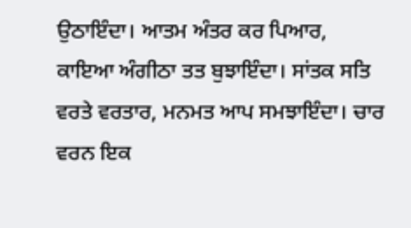ਉਠਾਇੰਦਾ। ਆਤਮ ਅੰਤਰ ਕਰ ਪਿਆਰ, ਕਾਇਆ ਅੰਗੀਠਾ ਤਤ ਬੁਝਾਇੰਦਾ। ਸਾਂਤਕ ਸਤਿ ਵਰਤੇ ਵਰਤਾਰ, ਮਨਮਤ ਆਪ ਸਮਝਾਇੰਦਾ। ਚਾਰ ਵਰਨ ਇਕ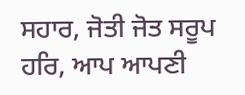ਸਹਾਰ, ਜੋਤੀ ਜੋਤ ਸਰੂਪ ਹਰਿ, ਆਪ ਆਪਣੀ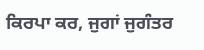ਕਿਰਪਾ ਕਰ, ਜੁਗਾਂ ਜੁਗੰਤਰ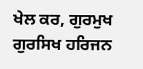ਖੇਲ ਕਰ, ਗੁਰਮੁਖ ਗੁਰਸਿਖ ਹਰਿਜਨ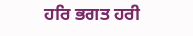ਹਰਿ ਭਗਤ ਹਰੀ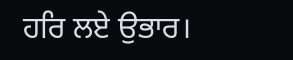ਹਰਿ ਲਏ ਉਭਾਰ।